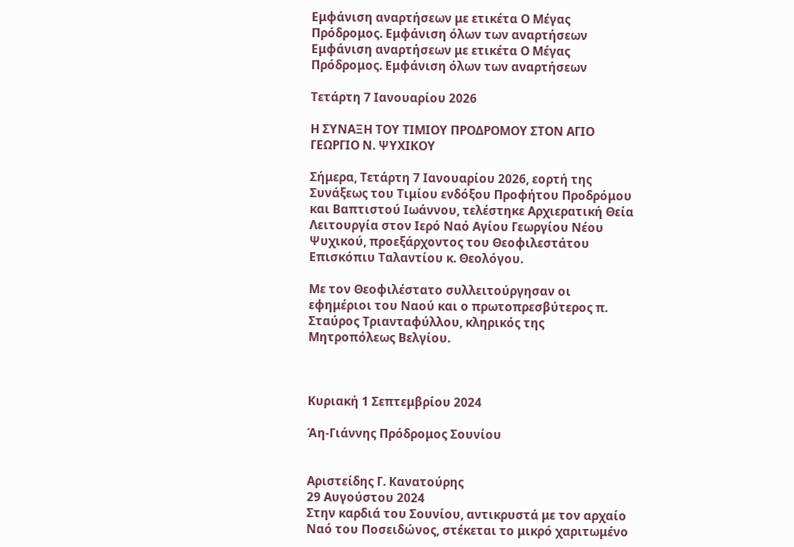Εμφάνιση αναρτήσεων με ετικέτα Ο Μέγας Πρόδρομος. Εμφάνιση όλων των αναρτήσεων
Εμφάνιση αναρτήσεων με ετικέτα Ο Μέγας Πρόδρομος. Εμφάνιση όλων των αναρτήσεων

Τετάρτη 7 Ιανουαρίου 2026

Η ΣΥΝΑΞΗ ΤΟΥ ΤΙΜΙΟΥ ΠΡΟΔΡΟΜΟΥ ΣΤΟΝ ΑΓΙΟ ΓΕΩΡΓΙΟ Ν. ΨΥΧΙΚΟΥ

Σήμερα, Τετάρτη 7 Ιανουαρίου 2026, εορτή της Συνάξεως του Τιμίου ενδόξου Προφήτου Προδρόμου και Βαπτιστού Ιωάννου, τελέστηκε Αρχιερατική Θεία Λειτουργία στον Ιερό Ναό Αγίου Γεωργίου Νέου Ψυχικού, προεξάρχοντος του Θεοφιλεστάτου Επισκόπιυ Ταλαντίου κ. Θεολόγου.

Με τον Θεοφιλέστατο συλλειτούργησαν οι εφημέριοι του Ναού και ο πρωτοπρεσβύτερος π. Σταύρος Τριανταφύλλου, κληρικός της Μητροπόλεως Βελγίου.



Κυριακή 1 Σεπτεμβρίου 2024

Άη-Γιάννης Πρόδρομος Σουνίου


Αριστείδης Γ. Κανατούρης
29 Αυγούστου 2024
Στην καρδιά του Σουνίου, αντικρυστά με τον αρχαίο Ναό του Ποσειδώνος, στέκεται το μικρό χαριτωμένο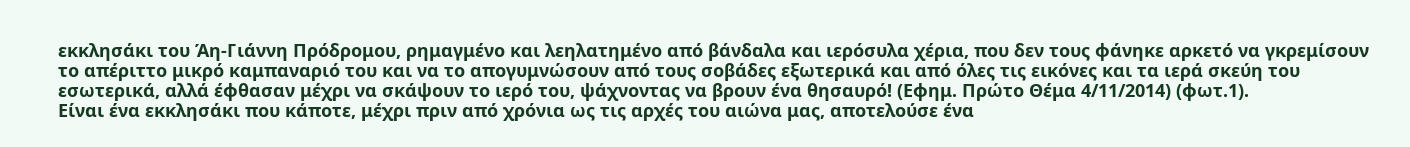εκκλησάκι του Άη-Γιάννη Πρόδρομου, ρημαγμένο και λεηλατημένο από βάνδαλα και ιερόσυλα χέρια, που δεν τους φάνηκε αρκετό να γκρεμίσουν το απέριττο μικρό καμπαναριό του και να το απογυμνώσουν από τους σοβάδες εξωτερικά και από όλες τις εικόνες και τα ιερά σκεύη του εσωτερικά, αλλά έφθασαν μέχρι να σκάψουν το ιερό του, ψάχνοντας να βρουν ένα θησαυρό! (Εφημ. Πρώτο Θέμα 4/11/2014) (φωτ.1).
Είναι ένα εκκλησάκι που κάποτε, μέχρι πριν από χρόνια ως τις αρχές του αιώνα μας, αποτελούσε ένα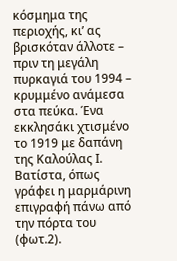κόσμημα της περιοχής, κι’ ας βρισκόταν άλλοτε – πριν τη μεγάλη πυρκαγιά του 1994 – κρυμμένο ανάμεσα στα πεύκα. Ένα εκκλησάκι χτισμένο το 1919 με δαπάνη της Καλούλας Ι. Βατίστα, όπως γράφει η μαρμάρινη επιγραφή πάνω από την πόρτα του (φωτ.2).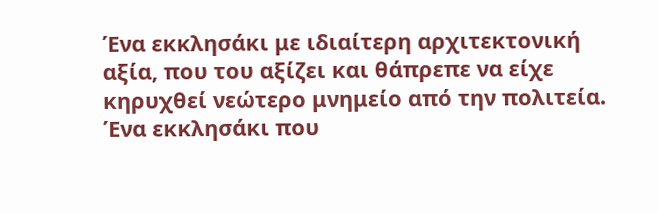Ένα εκκλησάκι με ιδιαίτερη αρχιτεκτονική αξία, που του αξίζει και θάπρεπε να είχε κηρυχθεί νεώτερο μνημείο από την πολιτεία. Ένα εκκλησάκι που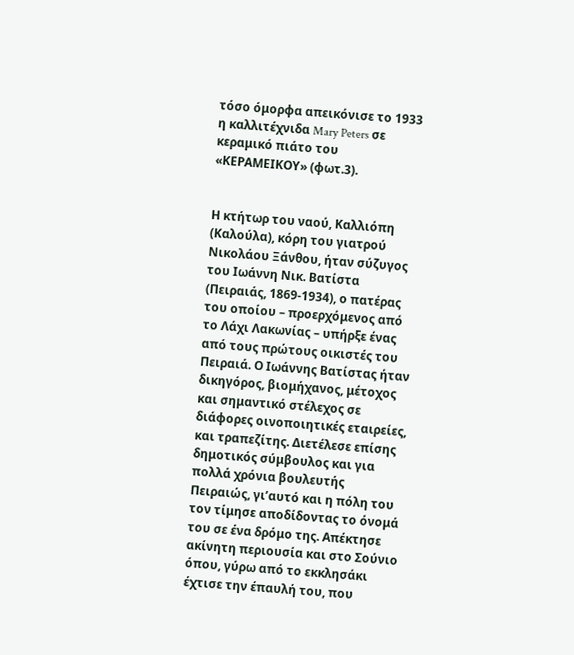τόσο όμορφα απεικόνισε το 1933 η καλλιτέχνιδα Mary Peters σε κεραμικό πιάτο του «ΚΕΡΑΜΕΙΚΟΥ» (φωτ.3).


Η κτήτωρ του ναού, Καλλιόπη (Καλούλα), κόρη του γιατρού Νικολάου Ξάνθου, ήταν σύζυγος του Ιωάννη Νικ. Βατίστα (Πειραιάς, 1869-1934), ο πατέρας του οποίου – προερχόμενος από το Λάχι Λακωνίας – υπήρξε ένας από τους πρώτους οικιστές του Πειραιά. Ο Ιωάννης Βατίστας ήταν δικηγόρος, βιομήχανος, μέτοχος και σημαντικό στέλεχος σε διάφορες οινοποιητικές εταιρείες, και τραπεζίτης. Διετέλεσε επίσης δημοτικός σύμβουλος και για πολλά χρόνια βουλευτής Πειραιώς, γι’αυτό και η πόλη του τον τίμησε αποδίδοντας το όνομά του σε ένα δρόμο της. Απέκτησε ακίνητη περιουσία και στο Σούνιο όπου, γύρω από το εκκλησάκι έχτισε την έπαυλή του, που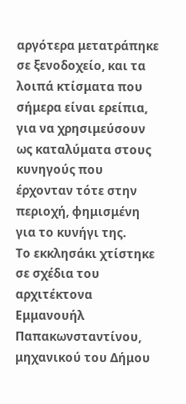αργότερα μετατράπηκε σε ξενοδοχείο, και τα λοιπά κτίσματα που σήμερα είναι ερείπια, για να χρησιμεύσουν ως καταλύματα στους κυνηγούς που έρχονταν τότε στην περιοχή, φημισμένη για το κυνήγι της.
Το εκκλησάκι χτίστηκε σε σχέδια του αρχιτέκτονα Εμμανουήλ Παπακωνσταντίνου, μηχανικού του Δήμου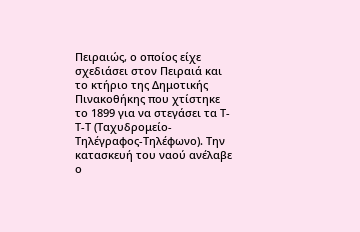Πειραιώς, ο οποίος είχε σχεδιάσει στον Πειραιά και το κτήριο της Δημοτικής Πινακοθήκης που χτίστηκε το 1899 για να στεγάσει τα Τ-Τ-Τ (Ταχυδρομείο-Τηλέγραφος-Τηλέφωνο). Την κατασκευή του ναού ανέλαβε ο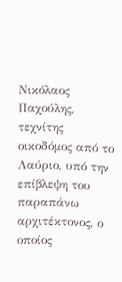Νικόλαος Παχούλης, τεχνίτης οικοδόμος από το Λαύριο, υπό την επίβλεψη του παραπάνω αρχιτέκτονος, ο οποίος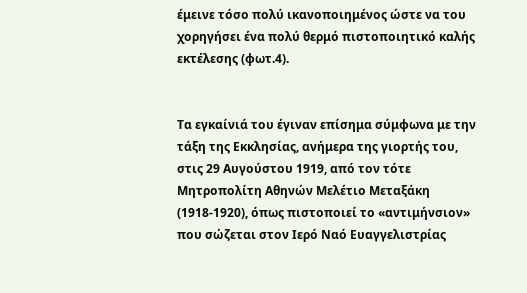έμεινε τόσο πολύ ικανοποιημένος ώστε να του χορηγήσει ένα πολύ θερμό πιστοποιητικό καλής εκτέλεσης (φωτ.4).


Τα εγκαίνιά του έγιναν επίσημα σύμφωνα με την τάξη της Εκκλησίας, ανήμερα της γιορτής του, στις 29 Αυγούστου 1919, από τον τότε Μητροπολίτη Αθηνών Μελέτιο Μεταξάκη (1918-1920), όπως πιστοποιεί το «αντιμήνσιον» που σώζεται στον Ιερό Ναό Ευαγγελιστρίας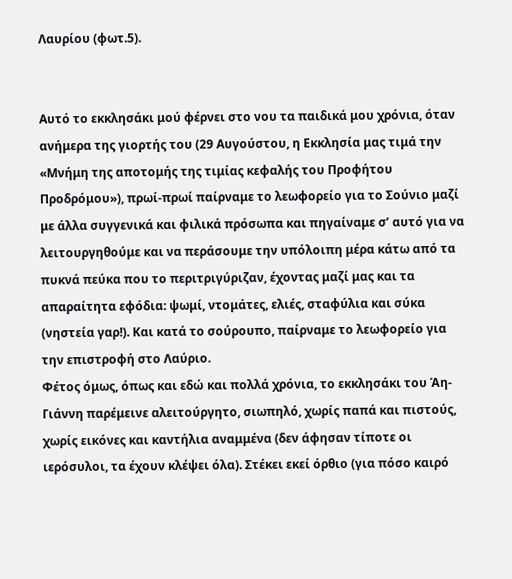Λαυρίου (φωτ.5).


Αυτό το εκκλησάκι μού φέρνει στο νου τα παιδικά μου χρόνια, όταν ανήμερα της γιορτής του (29 Αυγούστου, η Εκκλησία μας τιμά την «Μνήμη της αποτομής της τιμίας κεφαλής του Προφήτου Προδρόμου»), πρωί-πρωί παίρναμε το λεωφορείο για το Σούνιο μαζί με άλλα συγγενικά και φιλικά πρόσωπα και πηγαίναμε σ’ αυτό για να λειτουργηθούμε και να περάσουμε την υπόλοιπη μέρα κάτω από τα πυκνά πεύκα που το περιτριγύριζαν, έχοντας μαζί μας και τα απαραίτητα εφόδια: ψωμί, ντομάτες, ελιές, σταφύλια και σύκα (νηστεία γαρ!). Και κατά το σούρουπο, παίρναμε το λεωφορείο για την επιστροφή στο Λαύριο.
Φέτος όμως, όπως και εδώ και πολλά χρόνια, το εκκλησάκι του Άη-Γιάννη παρέμεινε αλειτούργητο, σιωπηλό, χωρίς παπά και πιστούς, χωρίς εικόνες και καντήλια αναμμένα (δεν άφησαν τίποτε οι ιερόσυλοι, τα έχουν κλέψει όλα). Στέκει εκεί όρθιο (για πόσο καιρό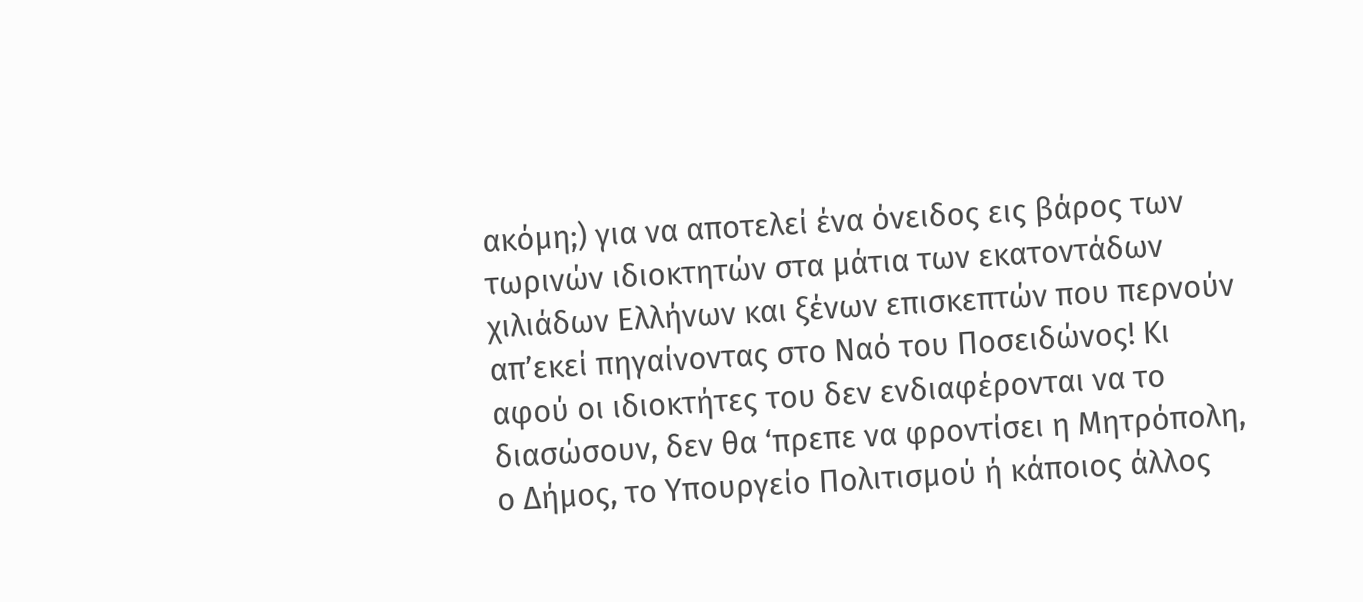ακόμη;) για να αποτελεί ένα όνειδος εις βάρος των τωρινών ιδιοκτητών στα μάτια των εκατοντάδων χιλιάδων Ελλήνων και ξένων επισκεπτών που περνούν απ’εκεί πηγαίνοντας στο Ναό του Ποσειδώνος! Κι αφού οι ιδιοκτήτες του δεν ενδιαφέρονται να το διασώσουν, δεν θα ‘πρεπε να φροντίσει η Μητρόπολη, ο Δήμος, το Υπουργείο Πολιτισμού ή κάποιος άλλος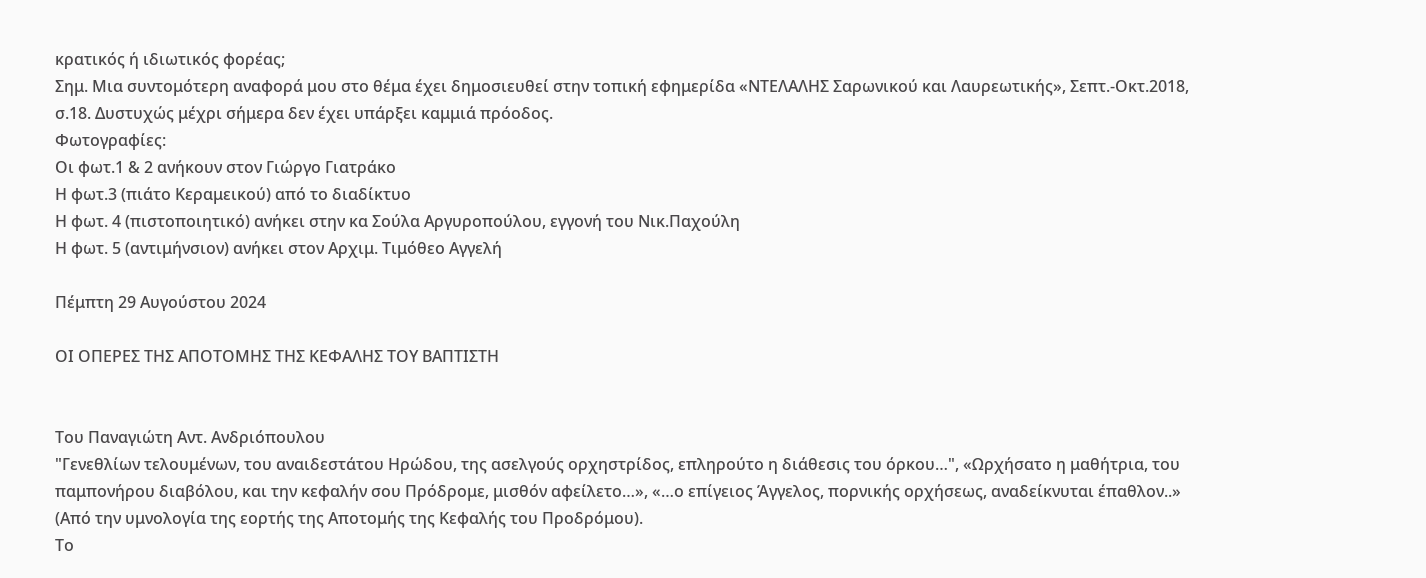κρατικός ή ιδιωτικός φορέας;
Σημ. Μια συντομότερη αναφορά μου στο θέμα έχει δημοσιευθεί στην τοπική εφημερίδα «ΝΤΕΛΑΛΗΣ Σαρωνικού και Λαυρεωτικής», Σεπτ.-Οκτ.2018, σ.18. Δυστυχώς μέχρι σήμερα δεν έχει υπάρξει καμμιά πρόοδος.
Φωτογραφίες:
Οι φωτ.1 & 2 ανήκουν στον Γιώργο Γιατράκο
Η φωτ.3 (πιάτο Κεραμεικού) από το διαδίκτυο
Η φωτ. 4 (πιστοποιητικό) ανήκει στην κα Σούλα Αργυροπούλου, εγγονή του Νικ.Παχούλη
Η φωτ. 5 (αντιμήνσιον) ανήκει στον Αρχιμ. Τιμόθεο Αγγελή

Πέμπτη 29 Αυγούστου 2024

ΟΙ ΟΠΕΡΕΣ ΤΗΣ ΑΠΟΤΟΜΗΣ ΤΗΣ ΚΕΦΑΛΗΣ ΤΟΥ ΒΑΠΤΙΣΤΗ


Του Παναγιώτη Αντ. Ανδριόπουλου
"Γενεθλίων τελουμένων, του αναιδεστάτου Ηρώδου, της ασελγούς ορχηστρίδος, επληρούτο η διάθεσις του όρκου…", «Ωρχήσατο η μαθήτρια, του παμπονήρου διαβόλου, και την κεφαλήν σου Πρόδρομε, μισθόν αφείλετο…», «…ο επίγειος Άγγελος, πορνικής ορχήσεως, αναδείκνυται έπαθλον..» (Από την υμνολογία της εορτής της Αποτομής της Κεφαλής του Προδρόμου).
Το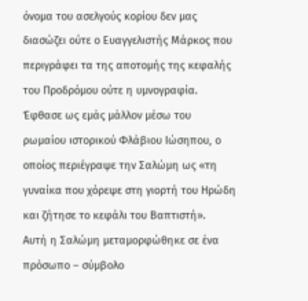όνομα του ασελγούς κορίου δεν μας διασώζει ούτε ο Ευαγγελιστής Μάρκος που περιγράφει τα της αποτομής της κεφαλής του Προδρόμου ούτε η υμνογραφία. Έφθασε ως εμάς μάλλον μέσω του ρωμαίου ιστορικού Φλάβιου Ιώσηπου, ο οποίος περιέγραψε την Σαλώμη ως «τη γυναίκα που χόρεψε στη γιορτή του Ηρώδη και ζήτησε το κεφάλι του Βαπτιστή».
Αυτή η Σαλώμη μεταμορφώθηκε σε ένα πρόσωπο – σύμβολο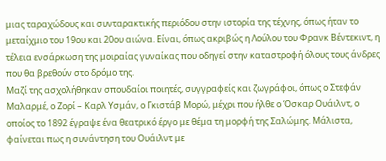μιας ταραχώδους και συνταρακτικής περιόδου στην ιστορία της τέχνης, όπως ήταν το μεταίχμιο του 19ου και 20ου αιώνα. Είναι, όπως ακριβώς η Λούλου του Φρανκ Βέντεκιντ, η τέλεια ενσάρκωση της μοιραίας γυναίκας που οδηγεί στην καταστροφή όλους τους άνδρες που θα βρεθούν στο δρόμο της.
Μαζί της ασχολήθηκαν σπουδαίοι ποιητές, συγγραφείς και ζωγράφοι, όπως ο Στεφάν Μαλαρμέ, ο Ζορί – Καρλ Υσμάν, ο Γκιστάβ Μορώ, μέχρι που ήλθε ο Όσκαρ Ουάιλντ, ο οποίος το 1892 έγραψε ένα θεατρικό έργο με θέμα τη μορφή της Σαλώμης. Μάλιστα, φαίνεται πως η συνάντηση του Ουάιλντ με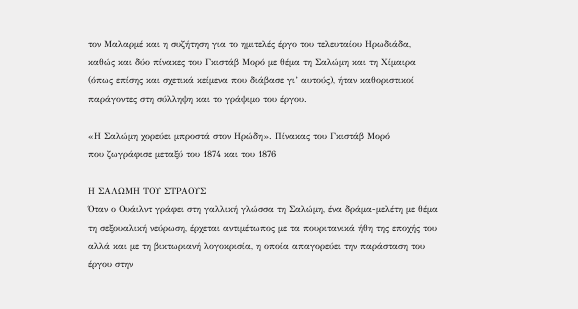τον Μαλαρμέ και η συζήτηση για το ημιτελές έργο του τελευταίου Ηρωδιάδα, καθώς και δύο πίνακες του Γκιστάβ Μορό με θέμα τη Σαλώμη και τη Χίμαιρα (όπως επίσης και σχετικά κείμενα που διάβασε γι’ αυτούς), ήταν καθοριστικοί παράγοντες στη σύλληψη και το γράψιμο του έργου.

«Η Σαλώμη χορεύει μπροστά στον Ηρώδη». Πίνακας του Γκιστάβ Μορό
που ζωγράφισε μεταξύ του 1874 και του 1876

Η ΣΑΛΩΜΗ ΤΟΥ ΣΤΡΑΟΥΣ
Όταν ο Ουάιλντ γράφει στη γαλλική γλώσσα τη Σαλώμη, ένα δράμα-μελέτη με θέμα τη σεξουαλική νεύρωση, έρχεται αντιμέτωπος με τα πουριτανικά ήθη της εποχής του αλλά και με τη βικτωριανή λογοκρισία, η οποία απαγορεύει την παράσταση του έργου στην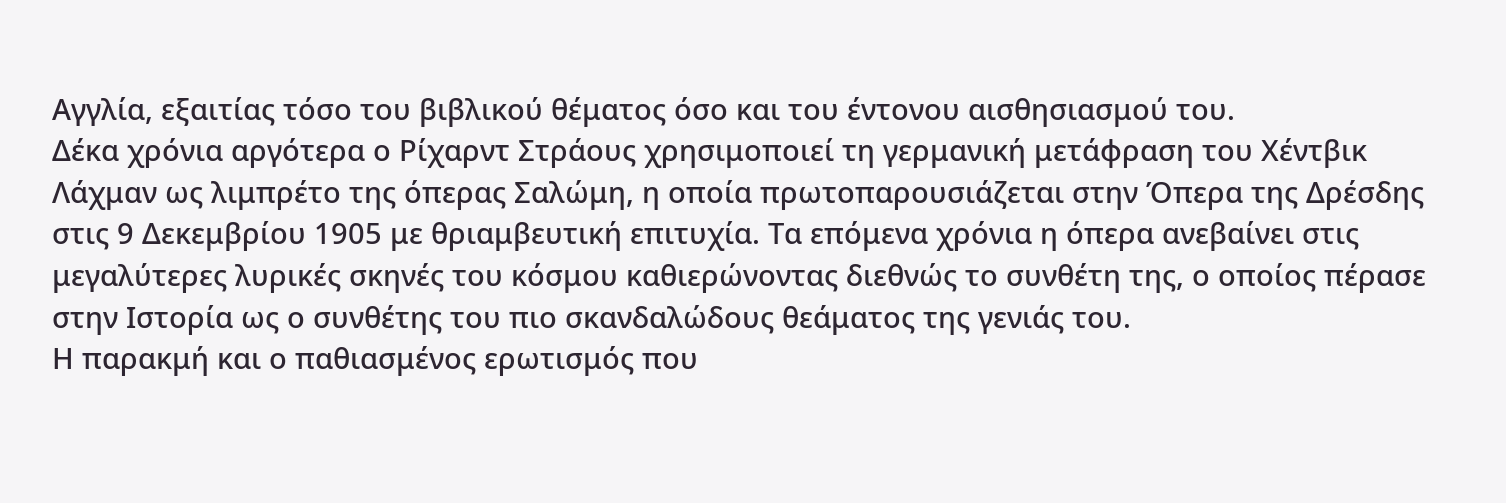Αγγλία, εξαιτίας τόσο του βιβλικού θέματος όσο και του έντονου αισθησιασμού του.
Δέκα χρόνια αργότερα ο Ρίχαρντ Στράους χρησιμοποιεί τη γερμανική μετάφραση του Χέντβικ Λάχμαν ως λιμπρέτο της όπερας Σαλώμη, η οποία πρωτοπαρουσιάζεται στην Όπερα της Δρέσδης στις 9 Δεκεμβρίου 1905 με θριαμβευτική επιτυχία. Τα επόμενα χρόνια η όπερα ανεβαίνει στις μεγαλύτερες λυρικές σκηνές του κόσμου καθιερώνοντας διεθνώς το συνθέτη της, ο οποίος πέρασε στην Ιστορία ως ο συνθέτης του πιο σκανδαλώδους θεάματος της γενιάς του.
Η παρακμή και ο παθιασμένος ερωτισμός που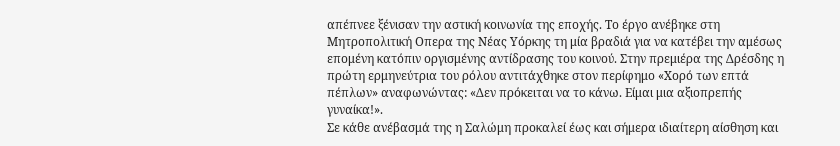απέπνεε ξένισαν την αστική κοινωνία της εποχής. Το έργο ανέβηκε στη Μητροπολιτική Οπερα της Νέας Υόρκης τη μία βραδιά για να κατέβει την αμέσως επομένη κατόπιν οργισμένης αντίδρασης του κοινού. Στην πρεμιέρα της Δρέσδης η πρώτη ερμηνεύτρια του ρόλου αντιτάχθηκε στον περίφημο «Χορό των επτά πέπλων» αναφωνώντας: «Δεν πρόκειται να το κάνω. Είμαι μια αξιοπρεπής γυναίκα!».
Σε κάθε ανέβασμά της η Σαλώμη προκαλεί έως και σήμερα ιδιαίτερη αίσθηση και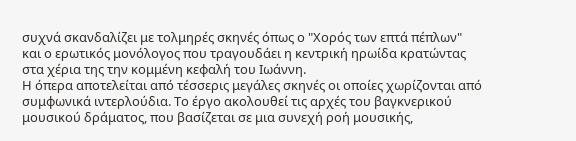συχνά σκανδαλίζει με τολμηρές σκηνές όπως ο "Χορός των επτά πέπλων" και ο ερωτικός μονόλογος που τραγουδάει η κεντρική ηρωίδα κρατώντας στα χέρια της την κομμένη κεφαλή του Ιωάννη.
Η όπερα αποτελείται από τέσσερις μεγάλες σκηνές οι οποίες χωρίζονται από συμφωνικά ιντερλούδια. Το έργο ακολουθεί τις αρχές του βαγκνερικού μουσικού δράματος, που βασίζεται σε μια συνεχή ροή μουσικής,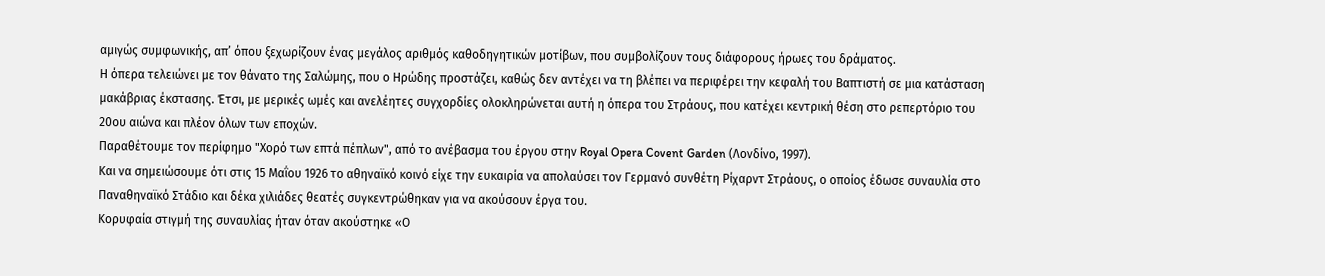αμιγώς συμφωνικής, απ’ όπου ξεχωρίζουν ένας μεγάλος αριθμός καθοδηγητικών μοτίβων, που συμβολίζουν τους διάφορους ήρωες του δράματος.
Η όπερα τελειώνει με τον θάνατο της Σαλώμης, που ο Ηρώδης προστάζει, καθώς δεν αντέχει να τη βλέπει να περιφέρει την κεφαλή του Βαπτιστή σε μια κατάσταση μακάβριας έκστασης. Έτσι, με μερικές ωμές και ανελέητες συγχορδίες ολοκληρώνεται αυτή η όπερα του Στράους, που κατέχει κεντρική θέση στο ρεπερτόριο του 20ου αιώνα και πλέον όλων των εποχών.
Παραθέτουμε τον περίφημο "Χορό των επτά πέπλων", από το ανέβασμα του έργου στην Royal Opera Covent Garden (Λονδίνο, 1997).
Και να σημειώσουμε ότι στις 15 Μαΐου 1926 το αθηναϊκό κοινό είχε την ευκαιρία να απολαύσει τον Γερμανό συνθέτη Ρίχαρντ Στράους, ο οποίος έδωσε συναυλία στο Παναθηναϊκό Στάδιο και δέκα χιλιάδες θεατές συγκεντρώθηκαν για να ακούσουν έργα του.
Κορυφαία στιγμή της συναυλίας ήταν όταν ακούστηκε «Ο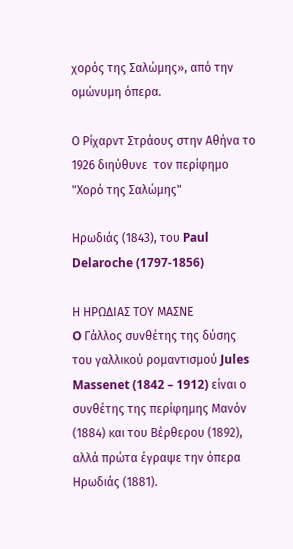χορός της Σαλώμης», από την ομώνυμη όπερα.

Ο Ρίχαρντ Στράους στην Αθήνα το 1926 διηύθυνε  τον περίφημο "Χορό της Σαλώμης"

Ηρωδιάς (1843), του Paul Delaroche (1797-1856)

Η ΗΡΩΔΙΑΣ ΤΟΥ ΜΑΣΝΕ
O Γάλλος συνθέτης της δύσης του γαλλικού ρομαντισμού Jules Massenet (1842 – 1912) είναι ο συνθέτης της περίφημης Μανόν (1884) και του Βέρθερου (1892), αλλά πρώτα έγραψε την όπερα Ηρωδιάς (1881).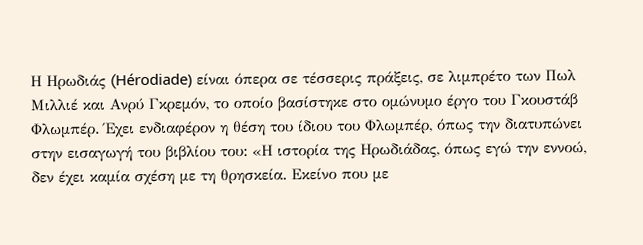Η Ηρωδιάς (Hérodiade) είναι όπερα σε τέσσερις πράξεις, σε λιμπρέτο των Πωλ Μιλλιέ και Ανρύ Γκρεμόν, το οποίο βασίστηκε στο ομώνυμο έργο του Γκουστάβ Φλωμπέρ. Έχει ενδιαφέρον η θέση του ίδιου του Φλωμπέρ, όπως την διατυπώνει στην εισαγωγή του βιβλίου του: «Η ιστορία της Ηρωδιάδας, όπως εγώ την εννοώ, δεν έχει καμία σχέση με τη θρησκεία. Εκείνο που με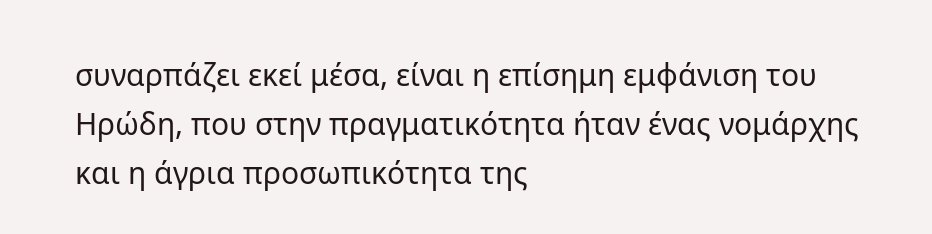συναρπάζει εκεί μέσα, είναι η επίσημη εμφάνιση του Ηρώδη, που στην πραγματικότητα ήταν ένας νομάρχης και η άγρια προσωπικότητα της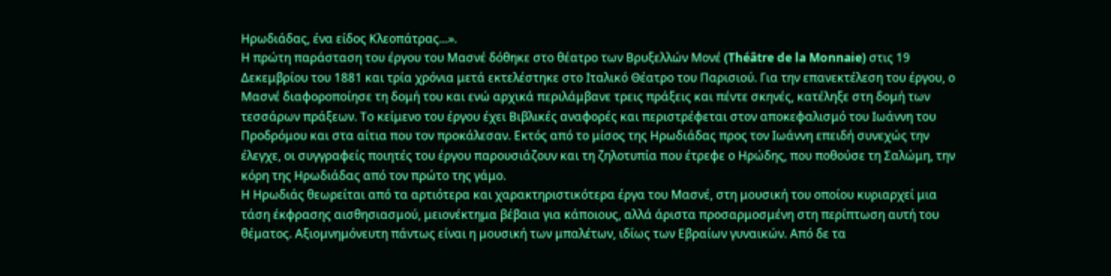Ηρωδιάδας, ένα είδος Κλεοπάτρας...».
Η πρώτη παράσταση του έργου του Μασνέ δόθηκε στο θέατρο των Βρυξελλών Μονέ (Théâtre de la Monnaie) στις 19 Δεκεμβρίου του 1881 και τρία χρόνια μετά εκτελέστηκε στο Ιταλικό Θέατρο του Παρισιού. Για την επανεκτέλεση του έργου, ο Μασνέ διαφοροποίησε τη δομή του και ενώ αρχικά περιλάμβανε τρεις πράξεις και πέντε σκηνές, κατέληξε στη δομή των τεσσάρων πράξεων. Το κείμενο του έργου έχει Βιβλικές αναφορές και περιστρέφεται στον αποκεφαλισμό του Ιωάννη του Προδρόμου και στα αίτια που τον προκάλεσαν. Εκτός από το μίσος της Ηρωδιάδας προς τον Ιωάννη επειδή συνεχώς την έλεγχε, οι συγγραφείς ποιητές του έργου παρουσιάζουν και τη ζηλοτυπία που έτρεφε ο Ηρώδης, που ποθούσε τη Σαλώμη, την κόρη της Ηρωδιάδας από τον πρώτο της γάμο.
Η Ηρωδιάς θεωρείται από τα αρτιότερα και χαρακτηριστικότερα έργα του Μασνέ, στη μουσική του οποίου κυριαρχεί μια τάση έκφρασης αισθησιασμού, μειονέκτημα βέβαια για κάποιους, αλλά άριστα προσαρμοσμένη στη περίπτωση αυτή του θέματος. Αξιομνημόνευτη πάντως είναι η μουσική των μπαλέτων, ιδίως των Εβραίων γυναικών. Από δε τα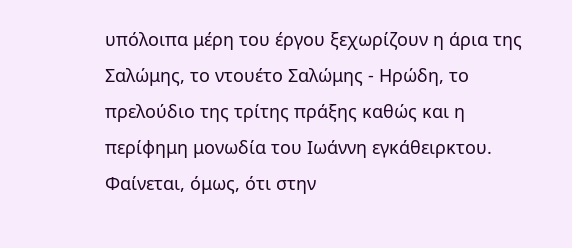υπόλοιπα μέρη του έργου ξεχωρίζουν η άρια της Σαλώμης, το ντουέτο Σαλώμης - Ηρώδη, το πρελούδιο της τρίτης πράξης καθώς και η περίφημη μονωδία του Ιωάννη εγκάθειρκτου. Φαίνεται, όμως, ότι στην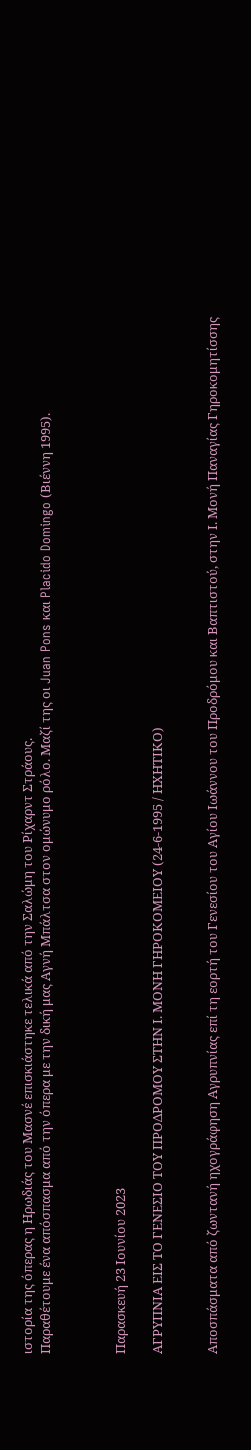ιστορία της όπερας η Ηρωδιάς του Μασνέ επισκιάστηκε τελικά από την Σαλώμη του Ρίχαρντ Στράους.
Παραθέτουμε ένα απόσπασμα από την όπερα με την δική μας Αγνή Μπάλτσα στον ομώνυμο ρόλο. Μαζί της οι Juan Pons και Placido Domingo (Βιέννη 1995).



Παρασκευή 23 Ιουνίου 2023

ΑΓΡΥΠΝΙΑ ΕΙΣ ΤΟ ΓΕΝΕΣΙΟ ΤΟΥ ΠΡΟΔΡΟΜΟΥ ΣΤΗΝ Ι. ΜΟΝΗ ΓΗΡΟΚΟΜΕΙΟΥ (24-6-1995 / ΗΧΗΤΙΚΟ)


Αποσπάσματα από ζωντανή ηχογράφηση Αγρυπνίας επί τη εορτή του Γενεσίου του Αγίου Ιωάννου του Προδρόμου και Βαπτιστού, στην Ι. Μονή Παναγίας Γηροκομητίσσης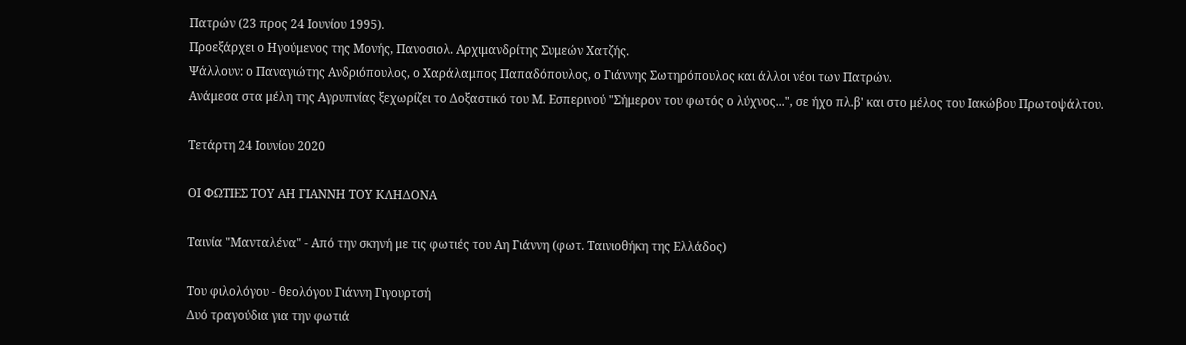Πατρών (23 προς 24 Ιουνίου 1995).
Προεξάρχει ο Ηγούμενος της Μονής, Πανοσιολ. Αρχιμανδρίτης Συμεών Χατζής.
Ψάλλουν: ο Παναγιώτης Ανδριόπουλος, ο Χαράλαμπος Παπαδόπουλος, ο Γιάννης Σωτηρόπουλος και άλλοι νέοι των Πατρών.
Ανάμεσα στα μέλη της Αγρυπνίας ξεχωρίζει το Δοξαστικό του Μ. Εσπερινού "Σήμερον του φωτός ο λύχνος...", σε ήχο πλ.β' και στο μέλος του Ιακώβου Πρωτοψάλτου.

Τετάρτη 24 Ιουνίου 2020

ΟΙ ΦΩΤΙΕΣ ΤΟΥ ΑΗ ΓΙΑΝΝΗ ΤΟΥ ΚΛΗΔΟΝΑ

Ταινία "Μανταλένα" - Από την σκηνή με τις φωτιές του Αη Γιάννη (φωτ. Ταινιοθήκη της Ελλάδος)

Του φιλολόγου - θεολόγου Γιάννη Γιγουρτσή
Δυό τραγούδια για την φωτιά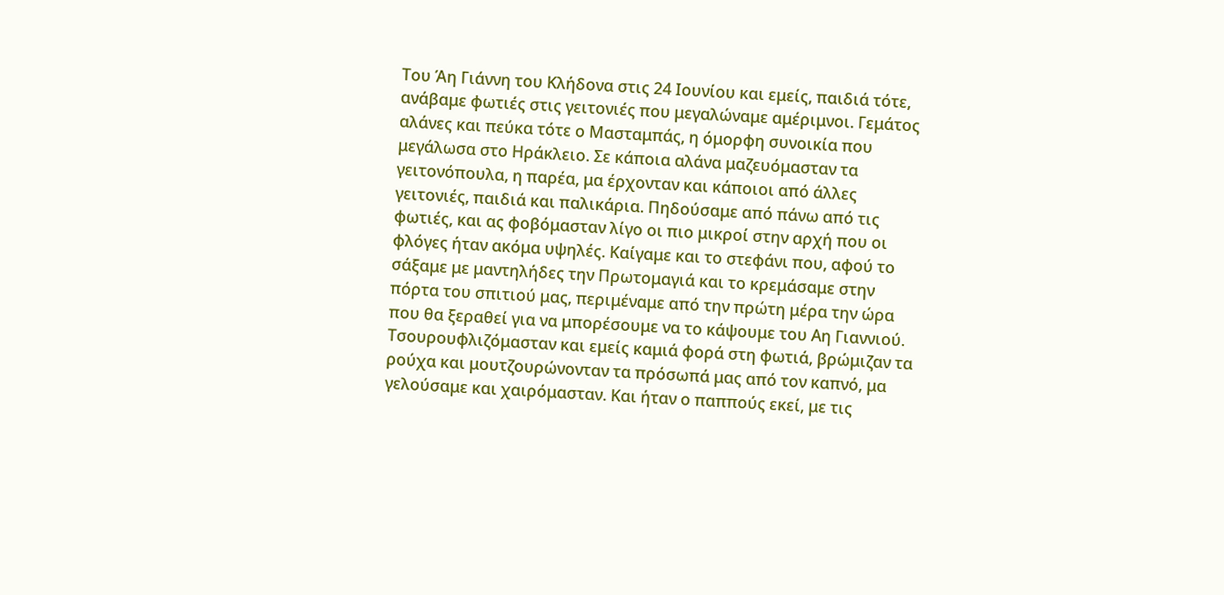Του Άη Γιάννη του Κλήδονα στις 24 Ιουνίου και εμείς, παιδιά τότε, ανάβαμε φωτιές στις γειτονιές που μεγαλώναμε αμέριμνοι. Γεμάτος αλάνες και πεύκα τότε ο Μασταμπάς, η όμορφη συνοικία που μεγάλωσα στο Ηράκλειο. Σε κάποια αλάνα μαζευόμασταν τα γειτονόπουλα, η παρέα, μα έρχονταν και κάποιοι από άλλες γειτονιές, παιδιά και παλικάρια. Πηδούσαμε από πάνω από τις φωτιές, και ας φοβόμασταν λίγο οι πιο μικροί στην αρχή που οι φλόγες ήταν ακόμα υψηλές. Καίγαμε και το στεφάνι που, αφού το σάξαμε με μαντηλήδες την Πρωτομαγιά και το κρεμάσαμε στην πόρτα του σπιτιού μας, περιμέναμε από την πρώτη μέρα την ώρα που θα ξεραθεί για να μπορέσουμε να το κάψουμε του Αη Γιαννιού.
Τσουρουφλιζόμασταν και εμείς καμιά φορά στη φωτιά, βρώμιζαν τα ρούχα και μουτζουρώνονταν τα πρόσωπά μας από τον καπνό, μα γελούσαμε και χαιρόμασταν. Και ήταν ο παππούς εκεί, με τις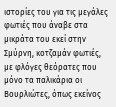ιστορίες του για τις μεγάλες φωτιές που άναβε στα μικράτα του εκεί στην Σμύρνη, κοτζαμάν φωτιές, με φλόγες θεόρατες που μόνο τα παλικάρια οι Βουρλιώτες, όπως εκείνος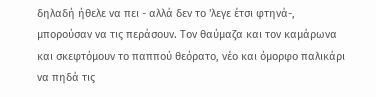δηλαδή ήθελε να πει - αλλά δεν το 'λεγε έτσι φτηνά-, μπορούσαν να τις περάσουν. Τον θαύμαζα και τον καμάρωνα και σκεφτόμουν το παππού θεόρατο, νέο και όμορφο παλικάρι να πηδά τις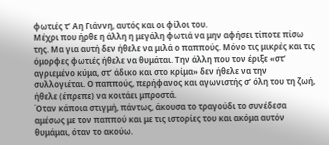φωτιές τ’ Αη Γιάννη, αυτός και οι φίλοι του.
Μέχρι που ήρθε η άλλη η μεγάλη φωτιά να μην αφήσει τίποτε πίσω της. Μα για αυτή δεν ήθελε να μιλά ο παππούς. Μόνο τις μικρές και τις όμορφες φωτιές ήθελε να θυμάται. Την άλλη που τον έριξε «στ’ αγριεμένο κύμα, στ’ άδικο και στο κρίμα» δεν ήθελε να την συλλογιέται. Ο παππούς, περήφανος και αγωνιστής σ’ όλη του τη ζωή, ήθελε (έπρεπε) να κοιτάει μπροστά.
Όταν κάποια στιγμή, πάντως, άκουσα το τραγούδι το συνέδεσα αμέσως με τον παππού και με τις ιστορίες του και ακόμα αυτόν θυμάμαι, όταν το ακούω.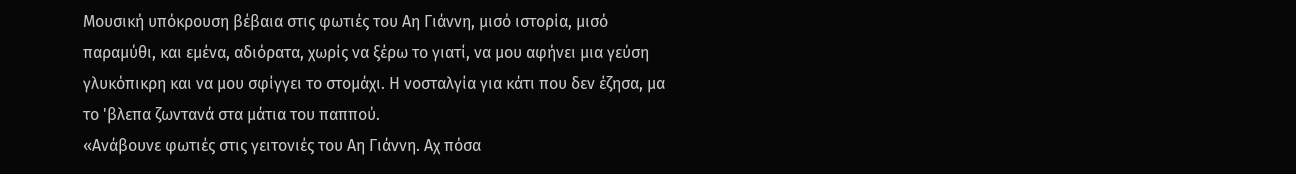Μουσική υπόκρουση βέβαια στις φωτιές του Αη Γιάννη, μισό ιστορία, μισό παραμύθι, και εμένα, αδιόρατα, χωρίς να ξέρω το γιατί, να μου αφήνει μια γεύση γλυκόπικρη και να μου σφίγγει το στομάχι. Η νοσταλγία για κάτι που δεν έζησα, μα το 'βλεπα ζωντανά στα μάτια του παππού.
«Ανάβουνε φωτιές στις γειτονιές του Αη Γιάννη. Αχ πόσα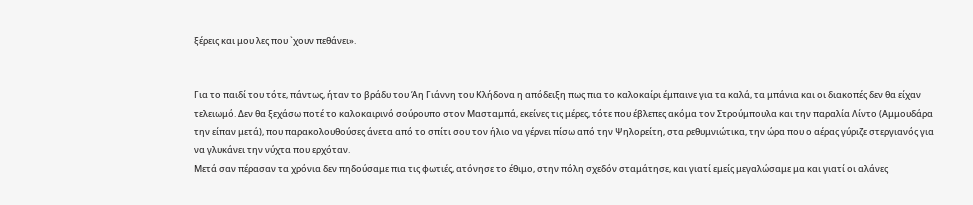ξέρεις και μου λες που `χουν πεθάνει».


Για το παιδί του τότε, πάντως, ήταν το βράδυ του Άη Γιάννη του Κλήδονα η απόδειξη πως πια το καλοκαίρι έμπαινε για τα καλά, τα μπάνια και οι διακοπές δεν θα είχαν τελειωμό. Δεν θα ξεχάσω ποτέ το καλοκαιρινό σούρουπο στον Μασταμπά, εκείνες τις μέρες, τότε που έβλεπες ακόμα τον Στρούμπουλα και την παραλία Λίντο (Αμμουδάρα την είπαν μετά), που παρακολουθούσες άνετα από το σπίτι σου τον ήλιο να γέρνει πίσω από την Ψηλορείτη, στα ρεθυμνιώτικα, την ώρα που ο αέρας γύριζε στεργιανός για να γλυκάνει την νύχτα που ερχόταν.
Μετά σαν πέρασαν τα χρόνια δεν πηδούσαμε πια τις φωτιές, ατόνησε το έθιμο, στην πόλη σχεδόν σταμάτησε, και γιατί εμείς μεγαλώσαμε μα και γιατί οι αλάνες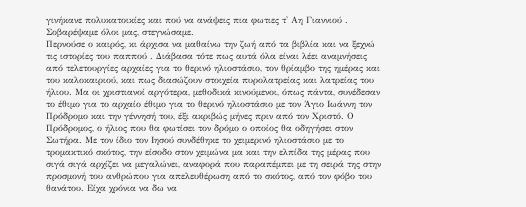γινήκανε πολυκατοικίες και πού να ανάψεις πια φωτιες τ' Αη Γιαννιού . Σοβαρέψαμε όλοι μας, στεγνώσαμε.
Περνούσε ο καιρός, κι άρχισα να μαθαίνω την ζωή από τα βιβλία και να ξεχνώ τις ιστορίες του παππού . Διάβασα τότε πως αυτά όλα είναι λέει αναμνήσεις από τελετουργίες αρχαίες για το θερινό ηλιοστάσιο, τον θρίαμβο της ημέρας και του καλοκαιριού, και πως διασώζουν στοιχεία πυρολατρείας και λατρείας του ήλιου. Μα οι χριστιανοί αργότερα, μεθοδικά κινούμενοι, όπως πάντα, συνέδεσαν το έθιμο για το αρχαίο έθιμο για το θερινό ηλιοστάσιο με τον Άγιο Ιωάννη τον Πρόδρομο και την γέννησή του, έξι ακριβώς μήνες πριν από τον Χριστό. Ο Πρόδρομος, ο ήλιος που θα φωτίσει τον δρόμο ο οποίος θα οδηγήσει στον Σωτήρα. Με τον ίδιο τον Ιησού συνδέθηκε το χειμερινό ηλιοστάσιο με το τρομακτικό σκότος, την είσοδο στον χειμώνα μα και την ελπίδα της μέρας που σιγά σιγά αρχίζει να μεγαλώνει, αναφορά που παραπέμπει με τη σειρά της στην προσμονή του ανθρώπου για απελευθέρωση από το σκότος, από τον φόβο του θανάτου. Είχα χρόνια να δω να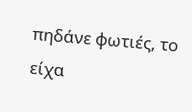πηδάνε φωτιές, το είχα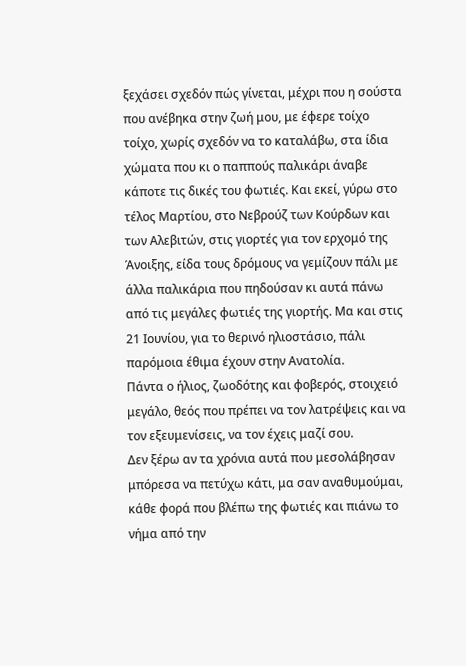ξεχάσει σχεδόν πώς γίνεται, μέχρι που η σούστα που ανέβηκα στην ζωή μου, με έφερε τοίχο τοίχο, χωρίς σχεδόν να το καταλάβω, στα ίδια χώματα που κι ο παππούς παλικάρι άναβε κάποτε τις δικές του φωτιές. Και εκεί, γύρω στο τέλος Μαρτίου, στο Νεβρούζ των Κούρδων και των Αλεβιτών, στις γιορτές για τον ερχομό της Άνοιξης, είδα τους δρόμους να γεμίζουν πάλι με άλλα παλικάρια που πηδούσαν κι αυτά πάνω από τις μεγάλες φωτιές της γιορτής. Μα και στις 21 Ιουνίου, για το θερινό ηλιοστάσιο, πάλι παρόμοια έθιμα έχουν στην Ανατολία.
Πάντα ο ήλιος, ζωοδότης και φοβερός, στοιχειό μεγάλο, θεός που πρέπει να τον λατρέψεις και να τον εξευμενίσεις, να τον έχεις μαζί σου.
Δεν ξέρω αν τα χρόνια αυτά που μεσολάβησαν μπόρεσα να πετύχω κάτι, μα σαν αναθυμούμαι, κάθε φορά που βλέπω της φωτιές και πιάνω το νήμα από την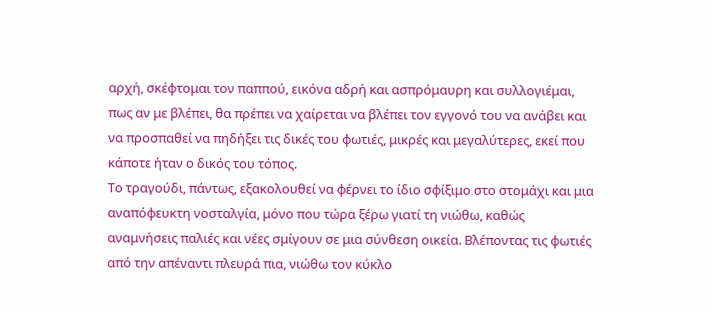αρχή, σκέφτομαι τον παππού, εικόνα αδρή και ασπρόμαυρη και συλλογιέμαι, πως αν με βλέπει, θα πρέπει να χαίρεται να βλέπει τον εγγονό του να ανάβει και να προσπαθεί να πηδήξει τις δικές του φωτιές, μικρές και μεγαλύτερες, εκεί που κάποτε ήταν ο δικός του τόπος.
Το τραγούδι, πάντως, εξακολουθεί να φέρνει το ίδιο σφίξιμο στο στομάχι και μια αναπόφευκτη νοσταλγία, μόνο που τώρα ξέρω γιατί τη νιώθω, καθώς αναμνήσεις παλιές και νέες σμίγουν σε μια σύνθεση οικεία. Βλέποντας τις φωτιές από την απέναντι πλευρά πια, νιώθω τον κύκλο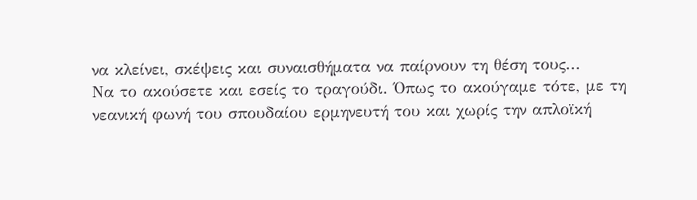να κλείνει, σκέψεις και συναισθήματα να παίρνουν τη θέση τους...
Να το ακούσετε και εσείς το τραγούδι. Όπως το ακούγαμε τότε, με τη νεανική φωνή του σπουδαίου ερμηνευτή του και χωρίς την απλοϊκή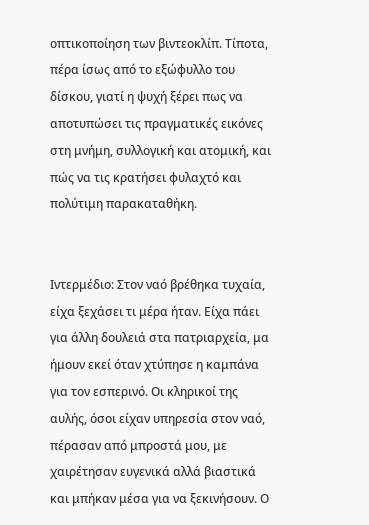οπτικοποίηση των βιντεοκλίπ. Τίποτα, πέρα ίσως από το εξώφυλλο του δίσκου, γιατί η ψυχή ξέρει πως να αποτυπώσει τις πραγματικές εικόνες στη μνήμη, συλλογική και ατομική, και πώς να τις κρατήσει φυλαχτό και πολύτιμη παρακαταθήκη.


Ιντερμέδιο: Στον ναό βρέθηκα τυχαία, είχα ξεχάσει τι μέρα ήταν. Είχα πάει για άλλη δουλειά στα πατριαρχεία, μα ήμουν εκεί όταν χτύπησε η καμπάνα για τον εσπερινό. Οι κληρικοί της αυλής, όσοι είχαν υπηρεσία στον ναό, πέρασαν από μπροστά μου, με χαιρέτησαν ευγενικά αλλά βιαστικά και μπήκαν μέσα για να ξεκινήσουν. Ο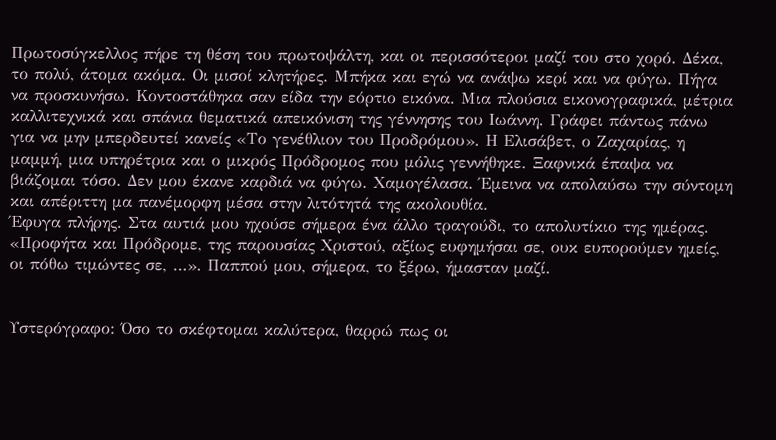Πρωτοσύγκελλος πήρε τη θέση του πρωτοψάλτη, και οι περισσότεροι μαζί του στο χορό. Δέκα, το πολύ, άτομα ακόμα. Οι μισοί κλητήρες. Μπήκα και εγώ να ανάψω κερί και να φύγω. Πήγα να προσκυνήσω. Κοντοστάθηκα σαν είδα την εόρτιο εικόνα. Μια πλούσια εικονογραφικά, μέτρια καλλιτεχνικά και σπάνια θεματικά απεικόνιση της γέννησης του Ιωάννη. Γράφει πάντως πάνω για να μην μπερδευτεί κανείς «Το γενέθλιον του Προδρόμου». Η Ελισάβετ, ο Ζαχαρίας, η μαμμή, μια υπηρέτρια και ο μικρός Πρόδρομος που μόλις γεννήθηκε. Ξαφνικά έπαψα να βιάζομαι τόσο. Δεν μου έκανε καρδιά να φύγω. Χαμογέλασα. Έμεινα να απολαύσω την σύντομη και απέριττη μα πανέμορφη μέσα στην λιτότητά της ακολουθία.
Έφυγα πλήρης. Στα αυτιά μου ηχούσε σήμερα ένα άλλο τραγούδι, το απολυτίκιο της ημέρας. «Προφήτα και Πρόδρομε, της παρουσίας Χριστού, αξίως ευφημήσαι σε, ουκ ευπορούμεν ημείς, οι πόθω τιμώντες σε, …». Παππού μου, σήμερα, το ξέρω, ήμασταν μαζί.


Υστερόγραφο: Όσο το σκέφτομαι καλύτερα, θαρρώ πως οι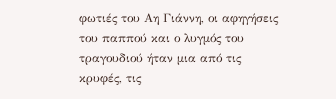φωτιές του Αη Γιάννη, οι αφηγήσεις του παππού και ο λυγμός του τραγουδιού ήταν μια από τις κρυφές, τις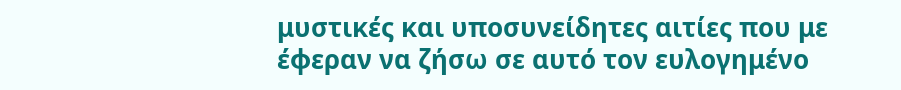μυστικές και υποσυνείδητες αιτίες που με έφεραν να ζήσω σε αυτό τον ευλογημένο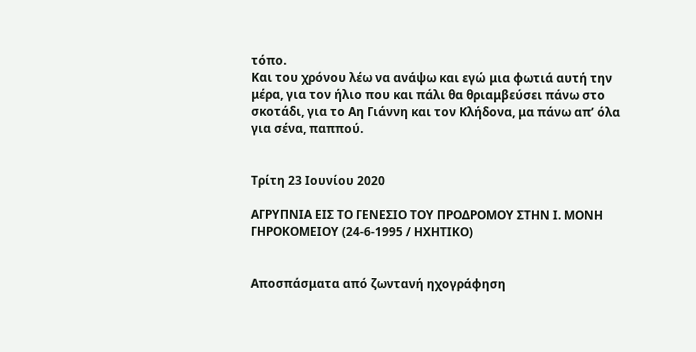τόπο.
Και του χρόνου λέω να ανάψω και εγώ μια φωτιά αυτή την μέρα, για τον ήλιο που και πάλι θα θριαμβεύσει πάνω στο σκοτάδι, για το Αη Γιάννη και τον Κλήδονα, μα πάνω απ’ όλα για σένα, παππού.


Τρίτη 23 Ιουνίου 2020

ΑΓΡΥΠΝΙΑ ΕΙΣ ΤΟ ΓΕΝΕΣΙΟ ΤΟΥ ΠΡΟΔΡΟΜΟΥ ΣΤΗΝ Ι. ΜΟΝΗ ΓΗΡΟΚΟΜΕΙΟΥ (24-6-1995 / ΗΧΗΤΙΚΟ)


Αποσπάσματα από ζωντανή ηχογράφηση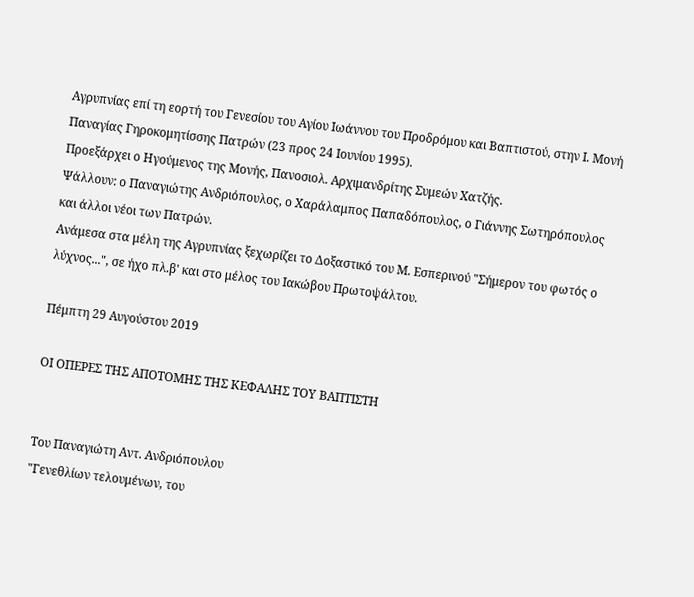Αγρυπνίας επί τη εορτή του Γενεσίου του Αγίου Ιωάννου του Προδρόμου και Βαπτιστού, στην Ι. Μονή Παναγίας Γηροκομητίσσης Πατρών (23 προς 24 Ιουνίου 1995).
Προεξάρχει ο Ηγούμενος της Μονής, Πανοσιολ. Αρχιμανδρίτης Συμεών Χατζής.
Ψάλλουν: ο Παναγιώτης Ανδριόπουλος, ο Χαράλαμπος Παπαδόπουλος, ο Γιάννης Σωτηρόπουλος και άλλοι νέοι των Πατρών.
Ανάμεσα στα μέλη της Αγρυπνίας ξεχωρίζει το Δοξαστικό του Μ. Εσπερινού "Σήμερον του φωτός ο λύχνος...", σε ήχο πλ.β' και στο μέλος του Ιακώβου Πρωτοψάλτου.

Πέμπτη 29 Αυγούστου 2019

ΟΙ ΟΠΕΡΕΣ ΤΗΣ ΑΠΟΤΟΜΗΣ ΤΗΣ ΚΕΦΑΛΗΣ ΤΟΥ ΒΑΠΤΙΣΤΗ


Του Παναγιώτη Αντ. Ανδριόπουλου
"Γενεθλίων τελουμένων, του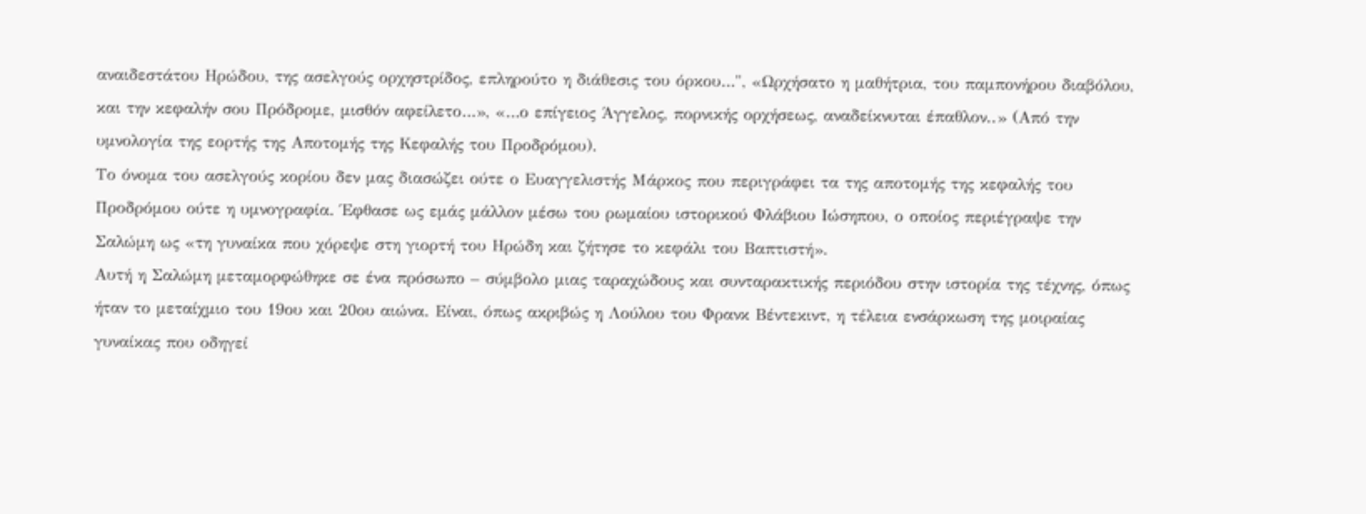αναιδεστάτου Ηρώδου, της ασελγούς ορχηστρίδος, επληρούτο η διάθεσις του όρκου…", «Ωρχήσατο η μαθήτρια, του παμπονήρου διαβόλου, και την κεφαλήν σου Πρόδρομε, μισθόν αφείλετο…», «…ο επίγειος Άγγελος, πορνικής ορχήσεως, αναδείκνυται έπαθλον..» (Από την υμνολογία της εορτής της Αποτομής της Κεφαλής του Προδρόμου).
Το όνομα του ασελγούς κορίου δεν μας διασώζει ούτε ο Ευαγγελιστής Μάρκος που περιγράφει τα της αποτομής της κεφαλής του Προδρόμου ούτε η υμνογραφία. Έφθασε ως εμάς μάλλον μέσω του ρωμαίου ιστορικού Φλάβιου Ιώσηπου, ο οποίος περιέγραψε την Σαλώμη ως «τη γυναίκα που χόρεψε στη γιορτή του Ηρώδη και ζήτησε το κεφάλι του Βαπτιστή».
Αυτή η Σαλώμη μεταμορφώθηκε σε ένα πρόσωπο – σύμβολο μιας ταραχώδους και συνταρακτικής περιόδου στην ιστορία της τέχνης, όπως ήταν το μεταίχμιο του 19ου και 20ου αιώνα. Είναι, όπως ακριβώς η Λούλου του Φρανκ Βέντεκιντ, η τέλεια ενσάρκωση της μοιραίας γυναίκας που οδηγεί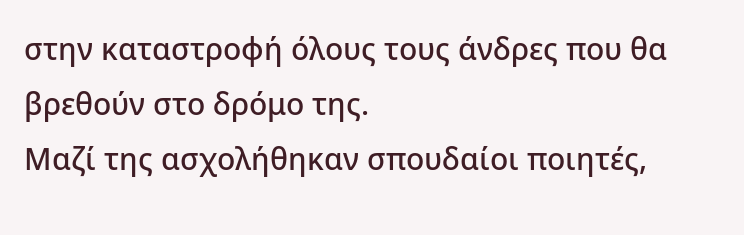στην καταστροφή όλους τους άνδρες που θα βρεθούν στο δρόμο της.
Μαζί της ασχολήθηκαν σπουδαίοι ποιητές,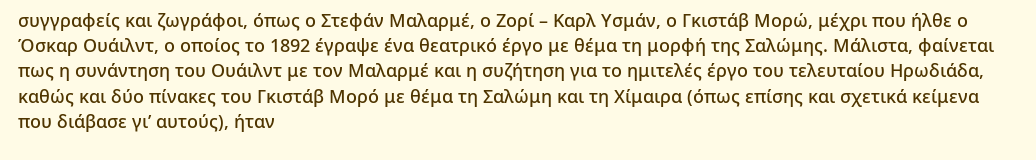συγγραφείς και ζωγράφοι, όπως ο Στεφάν Μαλαρμέ, ο Ζορί – Καρλ Υσμάν, ο Γκιστάβ Μορώ, μέχρι που ήλθε ο Όσκαρ Ουάιλντ, ο οποίος το 1892 έγραψε ένα θεατρικό έργο με θέμα τη μορφή της Σαλώμης. Μάλιστα, φαίνεται πως η συνάντηση του Ουάιλντ με τον Μαλαρμέ και η συζήτηση για το ημιτελές έργο του τελευταίου Ηρωδιάδα, καθώς και δύο πίνακες του Γκιστάβ Μορό με θέμα τη Σαλώμη και τη Χίμαιρα (όπως επίσης και σχετικά κείμενα που διάβασε γι’ αυτούς), ήταν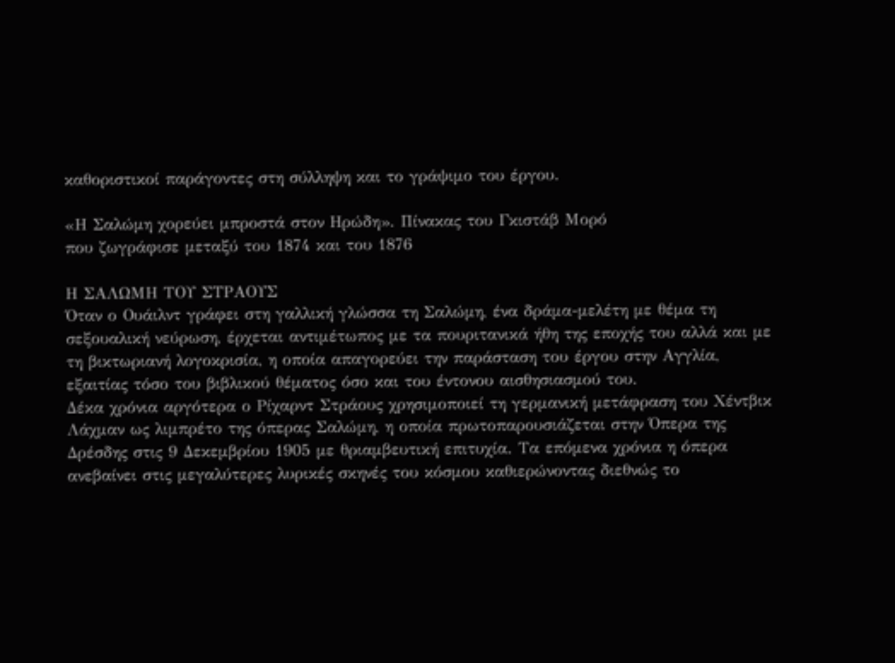καθοριστικοί παράγοντες στη σύλληψη και το γράψιμο του έργου.

«Η Σαλώμη χορεύει μπροστά στον Ηρώδη». Πίνακας του Γκιστάβ Μορό
που ζωγράφισε μεταξύ του 1874 και του 1876

Η ΣΑΛΩΜΗ ΤΟΥ ΣΤΡΑΟΥΣ
Όταν ο Ουάιλντ γράφει στη γαλλική γλώσσα τη Σαλώμη, ένα δράμα-μελέτη με θέμα τη σεξουαλική νεύρωση, έρχεται αντιμέτωπος με τα πουριτανικά ήθη της εποχής του αλλά και με τη βικτωριανή λογοκρισία, η οποία απαγορεύει την παράσταση του έργου στην Αγγλία, εξαιτίας τόσο του βιβλικού θέματος όσο και του έντονου αισθησιασμού του.
Δέκα χρόνια αργότερα ο Ρίχαρντ Στράους χρησιμοποιεί τη γερμανική μετάφραση του Χέντβικ Λάχμαν ως λιμπρέτο της όπερας Σαλώμη, η οποία πρωτοπαρουσιάζεται στην Όπερα της Δρέσδης στις 9 Δεκεμβρίου 1905 με θριαμβευτική επιτυχία. Τα επόμενα χρόνια η όπερα ανεβαίνει στις μεγαλύτερες λυρικές σκηνές του κόσμου καθιερώνοντας διεθνώς το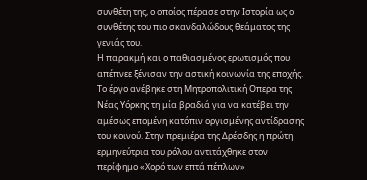συνθέτη της, ο οποίος πέρασε στην Ιστορία ως ο συνθέτης του πιο σκανδαλώδους θεάματος της γενιάς του.
Η παρακμή και ο παθιασμένος ερωτισμός που απέπνεε ξένισαν την αστική κοινωνία της εποχής. Το έργο ανέβηκε στη Μητροπολιτική Οπερα της Νέας Υόρκης τη μία βραδιά για να κατέβει την αμέσως επομένη κατόπιν οργισμένης αντίδρασης του κοινού. Στην πρεμιέρα της Δρέσδης η πρώτη ερμηνεύτρια του ρόλου αντιτάχθηκε στον περίφημο «Χορό των επτά πέπλων»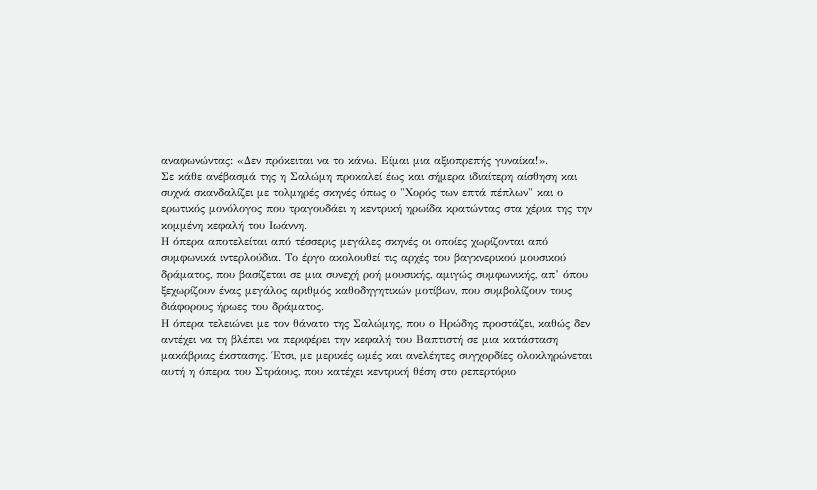αναφωνώντας: «Δεν πρόκειται να το κάνω. Είμαι μια αξιοπρεπής γυναίκα!».
Σε κάθε ανέβασμά της η Σαλώμη προκαλεί έως και σήμερα ιδιαίτερη αίσθηση και συχνά σκανδαλίζει με τολμηρές σκηνές όπως ο "Χορός των επτά πέπλων" και ο ερωτικός μονόλογος που τραγουδάει η κεντρική ηρωίδα κρατώντας στα χέρια της την κομμένη κεφαλή του Ιωάννη.
Η όπερα αποτελείται από τέσσερις μεγάλες σκηνές οι οποίες χωρίζονται από συμφωνικά ιντερλούδια. Το έργο ακολουθεί τις αρχές του βαγκνερικού μουσικού δράματος, που βασίζεται σε μια συνεχή ροή μουσικής, αμιγώς συμφωνικής, απ’ όπου ξεχωρίζουν ένας μεγάλος αριθμός καθοδηγητικών μοτίβων, που συμβολίζουν τους διάφορους ήρωες του δράματος.
Η όπερα τελειώνει με τον θάνατο της Σαλώμης, που ο Ηρώδης προστάζει, καθώς δεν αντέχει να τη βλέπει να περιφέρει την κεφαλή του Βαπτιστή σε μια κατάσταση μακάβριας έκστασης. Έτσι, με μερικές ωμές και ανελέητες συγχορδίες ολοκληρώνεται αυτή η όπερα του Στράους, που κατέχει κεντρική θέση στο ρεπερτόριο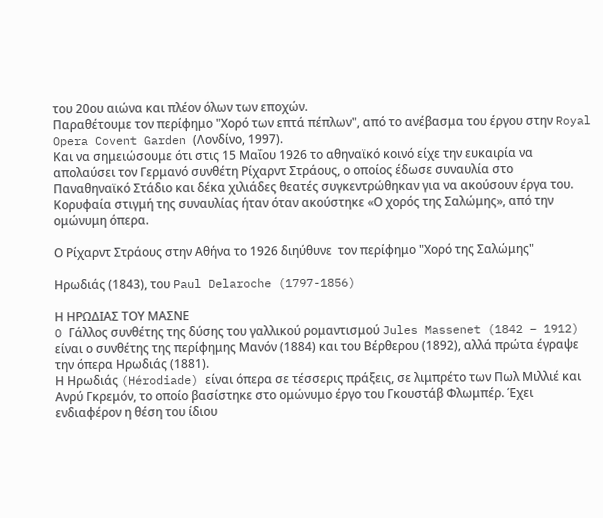του 20ου αιώνα και πλέον όλων των εποχών.
Παραθέτουμε τον περίφημο "Χορό των επτά πέπλων", από το ανέβασμα του έργου στην Royal Opera Covent Garden (Λονδίνο, 1997).
Και να σημειώσουμε ότι στις 15 Μαΐου 1926 το αθηναϊκό κοινό είχε την ευκαιρία να απολαύσει τον Γερμανό συνθέτη Ρίχαρντ Στράους, ο οποίος έδωσε συναυλία στο Παναθηναϊκό Στάδιο και δέκα χιλιάδες θεατές συγκεντρώθηκαν για να ακούσουν έργα του.
Κορυφαία στιγμή της συναυλίας ήταν όταν ακούστηκε «Ο χορός της Σαλώμης», από την ομώνυμη όπερα.

Ο Ρίχαρντ Στράους στην Αθήνα το 1926 διηύθυνε  τον περίφημο "Χορό της Σαλώμης"

Ηρωδιάς (1843), του Paul Delaroche (1797-1856)

Η ΗΡΩΔΙΑΣ ΤΟΥ ΜΑΣΝΕ
O Γάλλος συνθέτης της δύσης του γαλλικού ρομαντισμού Jules Massenet (1842 – 1912) είναι ο συνθέτης της περίφημης Μανόν (1884) και του Βέρθερου (1892), αλλά πρώτα έγραψε την όπερα Ηρωδιάς (1881).
Η Ηρωδιάς (Hérodiade) είναι όπερα σε τέσσερις πράξεις, σε λιμπρέτο των Πωλ Μιλλιέ και Ανρύ Γκρεμόν, το οποίο βασίστηκε στο ομώνυμο έργο του Γκουστάβ Φλωμπέρ. Έχει ενδιαφέρον η θέση του ίδιου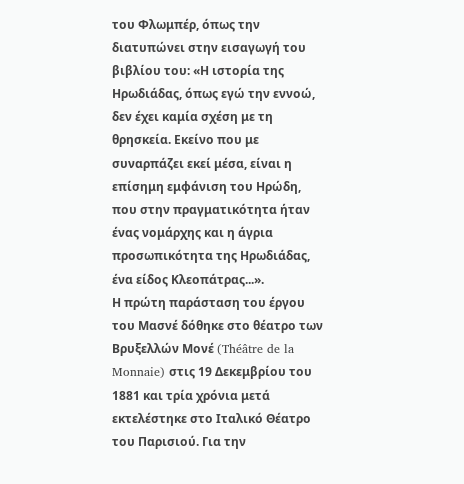του Φλωμπέρ, όπως την διατυπώνει στην εισαγωγή του βιβλίου του: «Η ιστορία της Ηρωδιάδας, όπως εγώ την εννοώ, δεν έχει καμία σχέση με τη θρησκεία. Εκείνο που με συναρπάζει εκεί μέσα, είναι η επίσημη εμφάνιση του Ηρώδη, που στην πραγματικότητα ήταν ένας νομάρχης και η άγρια προσωπικότητα της Ηρωδιάδας, ένα είδος Κλεοπάτρας...».
Η πρώτη παράσταση του έργου του Μασνέ δόθηκε στο θέατρο των Βρυξελλών Μονέ (Théâtre de la Monnaie) στις 19 Δεκεμβρίου του 1881 και τρία χρόνια μετά εκτελέστηκε στο Ιταλικό Θέατρο του Παρισιού. Για την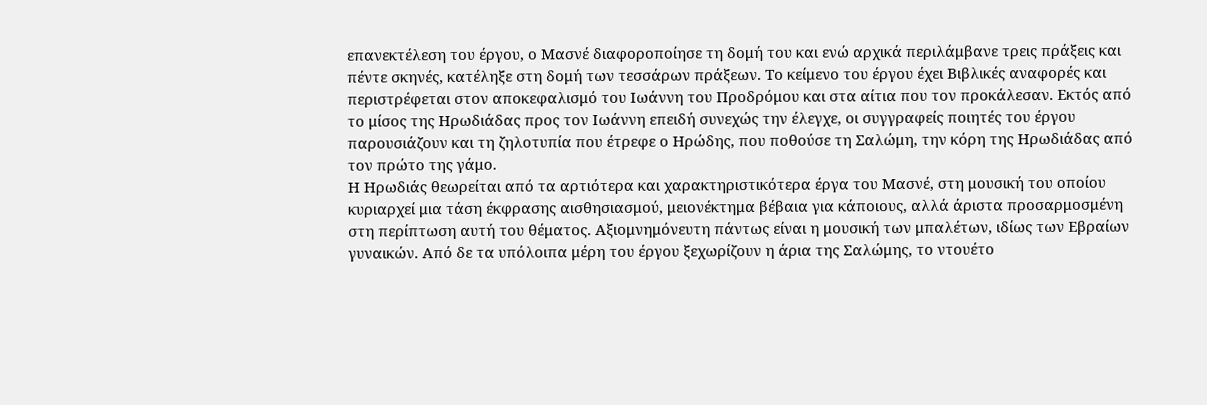επανεκτέλεση του έργου, ο Μασνέ διαφοροποίησε τη δομή του και ενώ αρχικά περιλάμβανε τρεις πράξεις και πέντε σκηνές, κατέληξε στη δομή των τεσσάρων πράξεων. Το κείμενο του έργου έχει Βιβλικές αναφορές και περιστρέφεται στον αποκεφαλισμό του Ιωάννη του Προδρόμου και στα αίτια που τον προκάλεσαν. Εκτός από το μίσος της Ηρωδιάδας προς τον Ιωάννη επειδή συνεχώς την έλεγχε, οι συγγραφείς ποιητές του έργου παρουσιάζουν και τη ζηλοτυπία που έτρεφε ο Ηρώδης, που ποθούσε τη Σαλώμη, την κόρη της Ηρωδιάδας από τον πρώτο της γάμο.
Η Ηρωδιάς θεωρείται από τα αρτιότερα και χαρακτηριστικότερα έργα του Μασνέ, στη μουσική του οποίου κυριαρχεί μια τάση έκφρασης αισθησιασμού, μειονέκτημα βέβαια για κάποιους, αλλά άριστα προσαρμοσμένη στη περίπτωση αυτή του θέματος. Αξιομνημόνευτη πάντως είναι η μουσική των μπαλέτων, ιδίως των Εβραίων γυναικών. Από δε τα υπόλοιπα μέρη του έργου ξεχωρίζουν η άρια της Σαλώμης, το ντουέτο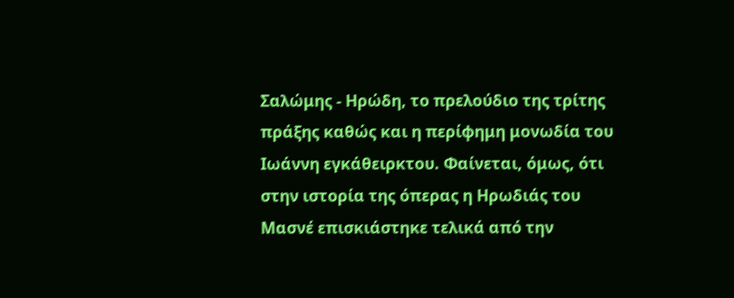Σαλώμης - Ηρώδη, το πρελούδιο της τρίτης πράξης καθώς και η περίφημη μονωδία του Ιωάννη εγκάθειρκτου. Φαίνεται, όμως, ότι στην ιστορία της όπερας η Ηρωδιάς του Μασνέ επισκιάστηκε τελικά από την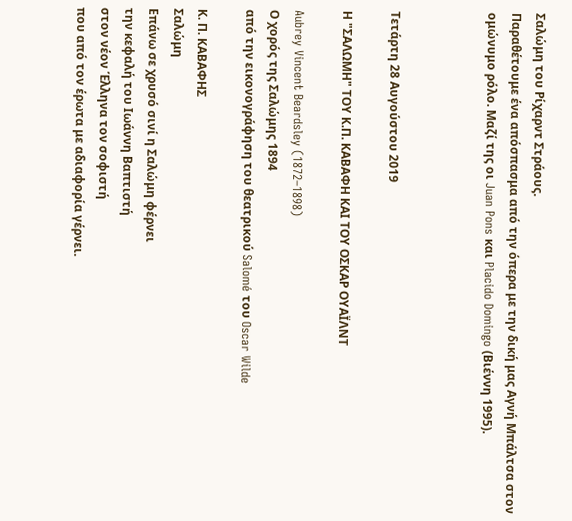Σαλώμη του Ρίχαρντ Στράους.
Παραθέτουμε ένα απόσπασμα από την όπερα με την δική μας Αγνή Μπάλτσα στον ομώνυμο ρόλο. Μαζί της οι Juan Pons και Placido Domingo (Βιέννη 1995).



Τετάρτη 28 Αυγούστου 2019

Η "ΣΑΛΩΜΗ" ΤΟΥ Κ.Π. ΚΑΒΑΦΗ ΚΑΙ ΤΟΥ ΟΣΚΑΡ ΟΥΑΪΛΝΤ

Aubrey Vincent Beardsley (1872–1898)
Ο χορός της Σαλώμης 1894
από την εικονογράφηση του θεατρικού Salomé του Oscar Wilde

Κ. Π. ΚΑΒΑΦΗΣ
Σαλώμη
Επάνω σε χρυσό σινί η Σαλώμη φέρνει
την κεφαλή του Ιωάννη Βαπτιστή
στον νέον Έλληνα τον σοφιστή
που από τον έρωτα με αδιαφορία γέρνει.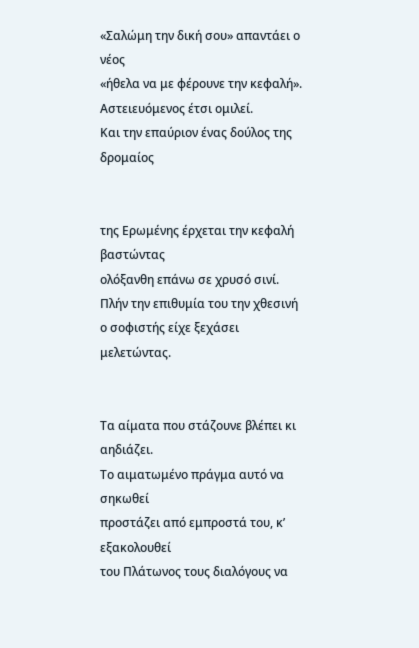«Σαλώμη την δική σου» απαντάει ο νέος
«ήθελα να με φέρουνε την κεφαλή».
Aστειευόμενος έτσι ομιλεί.
Και την επαύριον ένας δούλος της δρομαίος


της Ερωμένης έρχεται την κεφαλή βαστώντας
ολόξανθη επάνω σε χρυσό σινί.
Πλήν την επιθυμία του την χθεσινή
ο σοφιστής είχε ξεχάσει μελετώντας.


Τα αίματα που στάζουνε βλέπει κι αηδιάζει.
Το αιματωμένο πράγμα αυτό να σηκωθεί
προστάζει από εμπροστά του, κ’ εξακολουθεί
του Πλάτωνος τους διαλόγους να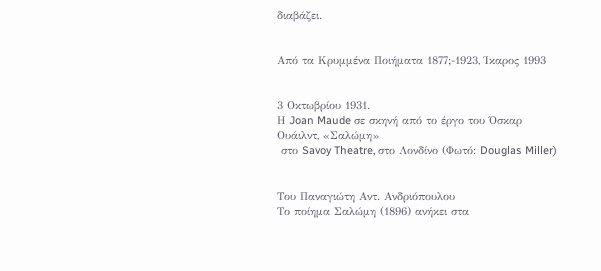διαβάζει.


Από τα Κρυμμένα Ποιήματα 1877;-1923, Ίκαρος 1993


3 Οκτωβρίου 1931.
Η Joan Maude σε σκηνή από το έργο του Όσκαρ Ουάιλντ, «Σαλώμη»
 στο Savoy Theatre, στο Λονδίνο (Φωτό: Douglas Miller)


Του Παναγιώτη Αντ. Ανδριόπουλου
Το ποίημα Σαλώμη (1896) ανήκει στα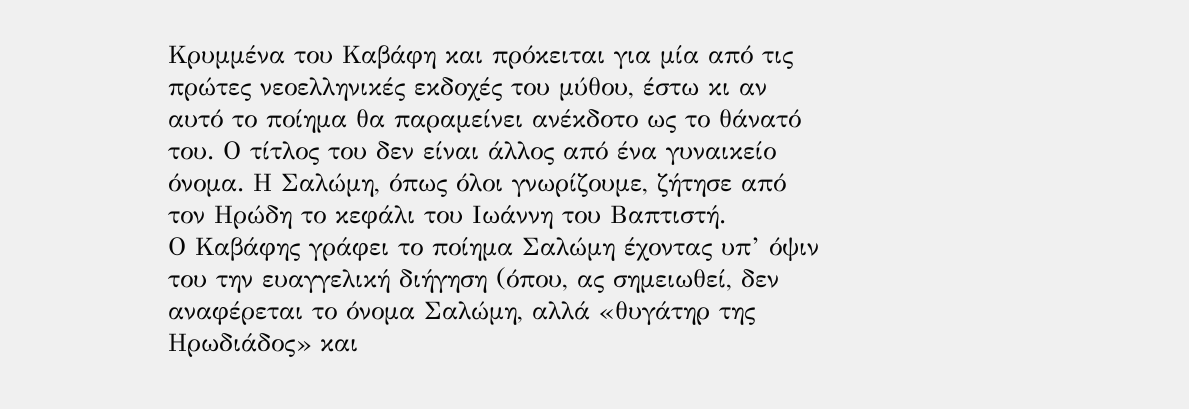Κρυμμένα του Καβάφη και πρόκειται για μία από τις πρώτες νεοελληνικές εκδοχές του μύθου, έστω κι αν αυτό το ποίημα θα παραμείνει ανέκδοτο ως το θάνατό του. Ο τίτλος του δεν είναι άλλος από ένα γυναικείο όνομα. Η Σαλώμη, όπως όλοι γνωρίζουμε, ζήτησε από τον Ηρώδη το κεφάλι του Ιωάννη του Βαπτιστή.
Ο Καβάφης γράφει το ποίημα Σαλώμη έχοντας υπ’ όψιν του την ευαγγελική διήγηση (όπου, ας σημειωθεί, δεν αναφέρεται το όνομα Σαλώμη, αλλά «θυγάτηρ της Ηρωδιάδος» και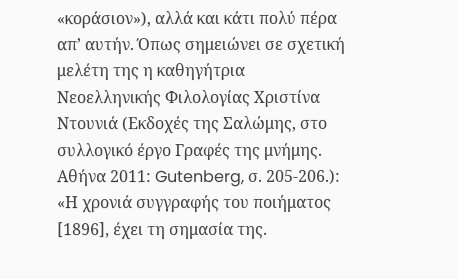«κοράσιον»), αλλά και κάτι πολύ πέρα απ’ αυτήν. Όπως σημειώνει σε σχετική μελέτη της η καθηγήτρια Νεοελληνικής Φιλολογίας Χριστίνα Ντουνιά (Εκδοχές της Σαλώμης, στο συλλογικό έργο Γραφές της μνήμης. Αθήνα 2011: Gutenberg, σ. 205-206.): «Η χρονιά συγγραφής του ποιήματος [1896], έχει τη σημασία της.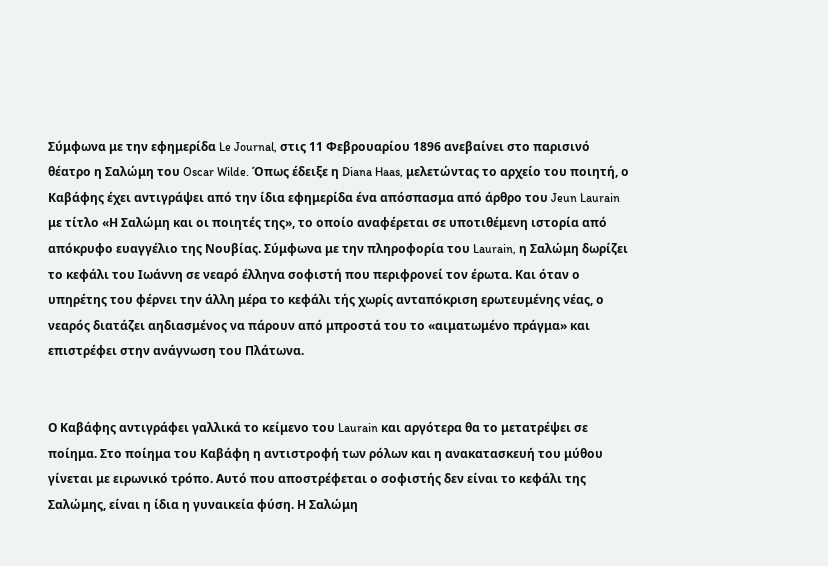Σύμφωνα με την εφημερίδα Le Journal, στις 11 Φεβρουαρίου 1896 ανεβαίνει στο παρισινό θέατρο η Σαλώμη του Oscar Wilde. Όπως έδειξε η Diana Haas, μελετώντας το αρχείο του ποιητή, ο Καβάφης έχει αντιγράψει από την ίδια εφημερίδα ένα απόσπασμα από άρθρο του Jeun Laurain με τίτλο «Η Σαλώμη και οι ποιητές της», το οποίο αναφέρεται σε υποτιθέμενη ιστορία από απόκρυφο ευαγγέλιο της Νουβίας. Σύμφωνα με την πληροφορία του Laurain, η Σαλώμη δωρίζει το κεφάλι του Ιωάννη σε νεαρό έλληνα σοφιστή που περιφρονεί τον έρωτα. Και όταν ο υπηρέτης του φέρνει την άλλη μέρα το κεφάλι τής χωρίς ανταπόκριση ερωτευμένης νέας, ο νεαρός διατάζει αηδιασμένος να πάρουν από μπροστά του το «αιματωμένο πράγμα» και επιστρέφει στην ανάγνωση του Πλάτωνα.


Ο Καβάφης αντιγράφει γαλλικά το κείμενο του Laurain και αργότερα θα το μετατρέψει σε ποίημα. Στο ποίημα του Καβάφη η αντιστροφή των ρόλων και η ανακατασκευή του μύθου γίνεται με ειρωνικό τρόπο. Αυτό που αποστρέφεται ο σοφιστής δεν είναι το κεφάλι της Σαλώμης, είναι η ίδια η γυναικεία φύση. Η Σαλώμη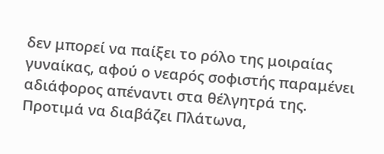δεν μπορεί να παίξει το ρόλο της μοιραίας γυναίκας, αφού ο νεαρός σοφιστής παραμένει αδιάφορος απέναντι στα θέλγητρά της. Προτιμά να διαβάζει Πλάτωνα,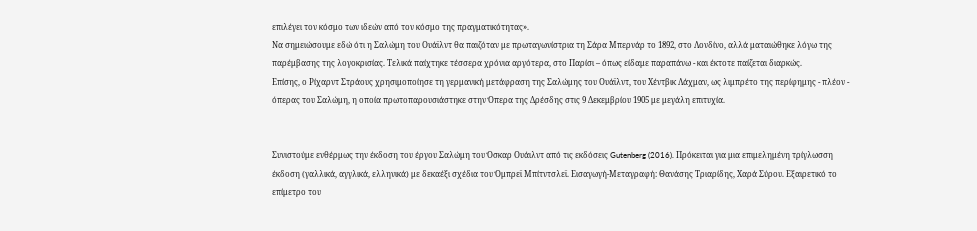επιλέγει τον κόσμο των ιδεών από τον κόσμο της πραγματικότητας».
Να σημειώσουμε εδώ ότι η Σαλώμη του Ουάϊλντ θα παιζόταν με πρωταγωνίστρια τη Σάρα Μπερνάρ το 1892, στο Λονδίνο, αλλά ματαιώθηκε λόγω της παρέμβασης της λογοκρισίας. Τελικά παίχτηκε τέσσερα χρόνια αργότερα, στο Παρίσι – όπως είδαμε παραπάνω - και έκτοτε παίζεται διαρκώς.
Επίσης, ο Ρίχαρντ Στράους χρησιμοποίησε τη γερμανική μετάφραση της Σαλώμης του Ουάϊλντ, του Χέντβικ Λάχμαν, ως λιμπρέτο της περίφημης - πλέον - όπερας του Σαλώμη, η οποία πρωτοπαρουσιάστηκε στην Όπερα της Δρέσδης στις 9 Δεκεμβρίου 1905 με μεγάλη επιτυχία.


Συνιστούμε ενθέρμως την έκδοση του έργου Σαλώμη του Όσκαρ Ουάιλντ από τις εκδόσεις Gutenberg (2016). Πρόκειται για μια επιμελημένη τρίγλωσση έκδοση (γαλλικά, αγγλικά, ελληνικά) με δεκαέξι σχέδια του Όμπρεϊ Μπίτντσλεϊ. Εισαγωγή-Μεταγραφή: Θανάσης Τριαρίδης, Χαρά Σύρου. Εξαιρετικό το επίμετρο του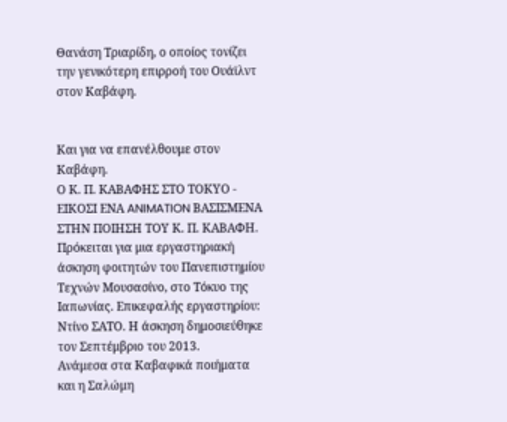Θανάση Τριαρίδη, ο οποίος τονίζει την γενικότερη επιρροή του Ουάϊλντ στον Καβάφη.


Και για να επανέλθουμε στον Καβάφη.
Ο Κ. Π. ΚΑΒΑΦΗΣ ΣΤΟ ΤΟΚΥΟ - ΕΙΚΟΣΙ ΕΝΑ ANIMATION ΒΑΣΙΣΜΕΝΑ ΣΤΗΝ ΠΟΙΗΣΗ ΤΟΥ Κ. Π. ΚΑΒΑΦΗ.
Πρόκειται για μια εργαστηριακή άσκηση φοιτητών του Πανεπιστημίου Τεχνών Μουσασίνο, στο Τόκυο της Ιαπωνίας. Επικεφαλής εργαστηρίου: Ντίνο ΣΑΤΟ. Η άσκηση δημοσιεύθηκε τον Σεπτέμβριο του 2013.
Ανάμεσα στα Καβαφικά ποιήματα και η Σαλώμη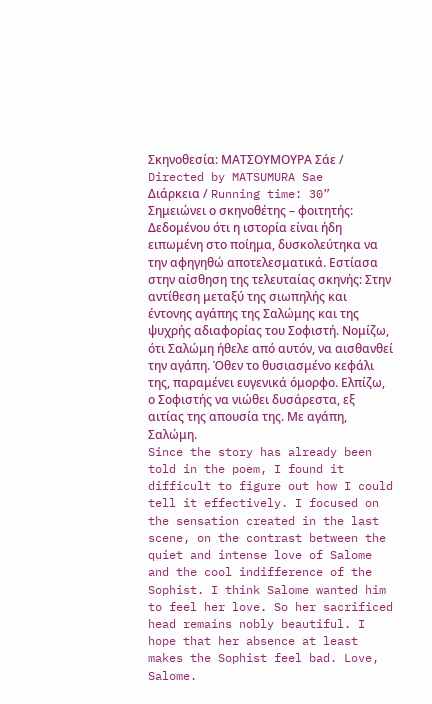Σκηνοθεσία: ΜΑΤΣΟΥΜΟΥΡΑ Σάε / Directed by MATSUMURA Sae
Διάρκεια / Running time: 30”
Σημειώνει ο σκηνοθέτης – φοιτητής:
Δεδομένου ότι η ιστορία είναι ήδη ειπωμένη στο ποίημα, δυσκολεύτηκα να την αφηγηθώ αποτελεσματικά. Εστίασα στην αίσθηση της τελευταίας σκηνής: Στην αντίθεση μεταξύ της σιωπηλής και έντονης αγάπης της Σαλώμης και της ψυχρής αδιαφορίας του Σοφιστή. Νομίζω, ότι Σαλώμη ήθελε από αυτόν, να αισθανθεί την αγάπη. Όθεν το θυσιασμένο κεφάλι της, παραμένει ευγενικά όμορφο. Ελπίζω, ο Σοφιστής να νιώθει δυσάρεστα, εξ αιτίας της απουσία της. Με αγάπη, Σαλώμη.
Since the story has already been told in the poem, I found it difficult to figure out how I could tell it effectively. I focused on the sensation created in the last scene, on the contrast between the quiet and intense love of Salome and the cool indifference of the Sophist. I think Salome wanted him to feel her love. So her sacrificed head remains nobly beautiful. I hope that her absence at least makes the Sophist feel bad. Love, Salome.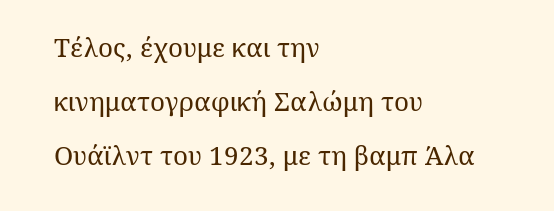Τέλος, έχουμε και την κινηματογραφική Σαλώμη του Ουάϊλντ του 1923, με τη βαμπ Άλα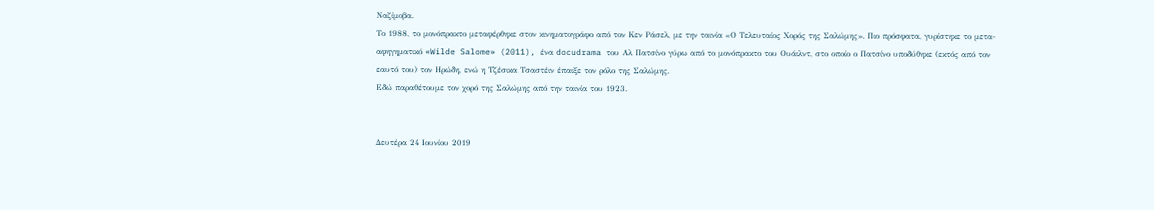Ναζίμοβα.
Το 1988, το μονόπρακτο μεταφέρθηκε στον κινηματογράφο από τον Κεν Ράσελ, με την ταινία «Ο Τελευταίος Χορός της Σαλώμης». Πιο πρόσφατα, γυρίστηκε το μετα-αφηγηματικό «Wilde Salome» (2011), ένα docudrama του Αλ Πατσίνο γύρω από το μονόπρακτο του Ουάιλντ, στο οποίο ο Πατσίνο υποδύθηκε (εκτός από τον εαυτό του) τον Ηρώδη, ενώ η Τζέσικα Τσαστέιν έπαιξε τον ρόλο της Σαλώμης.
Εδώ παραθέτουμε τον χορό της Σαλώμης από την ταινία του 1923.


Δευτέρα 24 Ιουνίου 2019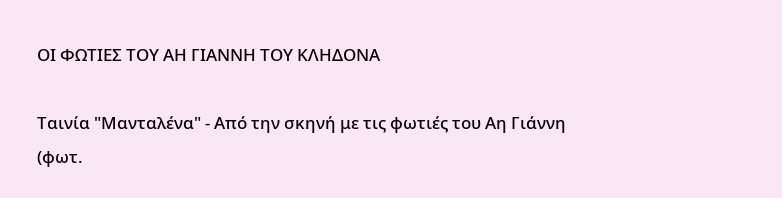ΟΙ ΦΩΤΙΕΣ ΤΟΥ ΑΗ ΓΙΑΝΝΗ ΤΟΥ ΚΛΗΔΟΝΑ

Ταινία "Μανταλένα" - Από την σκηνή με τις φωτιές του Αη Γιάννη (φωτ.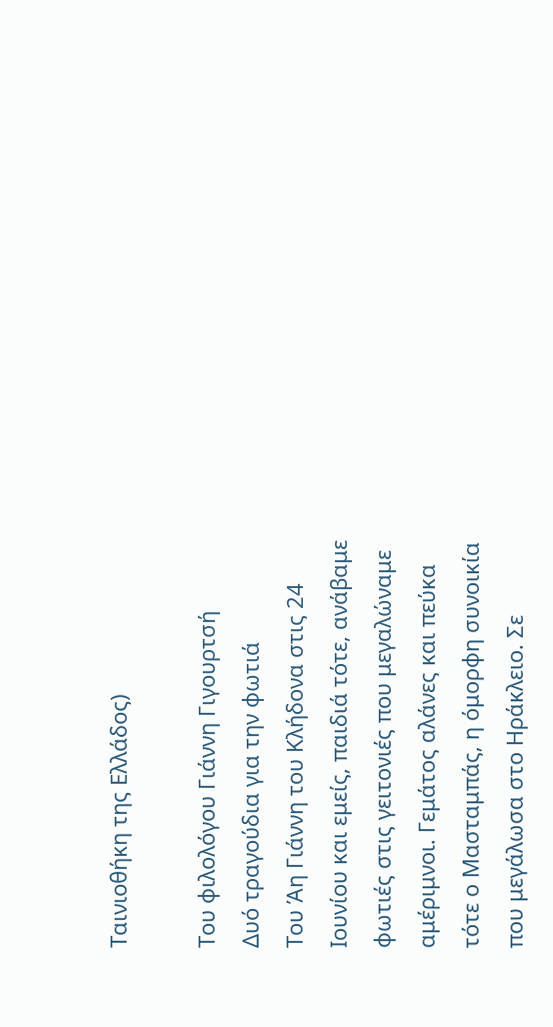Ταινιοθήκη της Ελλάδος)

Του φιλολόγου Γιάννη Γιγουρτσή
Δυό τραγούδια για την φωτιά
Του Άη Γιάννη του Κλήδονα στις 24 Ιουνίου και εμείς, παιδιά τότε, ανάβαμε φωτιές στις γειτονιές που μεγαλώναμε αμέριμνοι. Γεμάτος αλάνες και πεύκα τότε ο Μασταμπάς, η όμορφη συνοικία που μεγάλωσα στο Ηράκλειο. Σε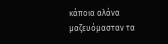κάποια αλάνα μαζευόμασταν τα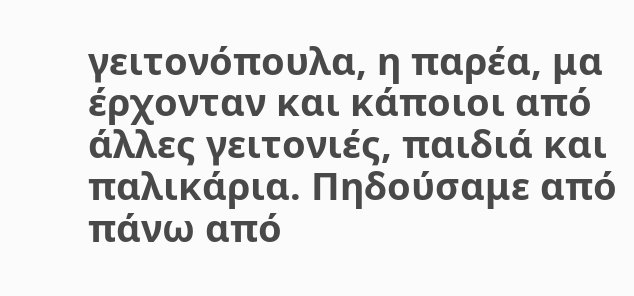γειτονόπουλα, η παρέα, μα έρχονταν και κάποιοι από άλλες γειτονιές, παιδιά και παλικάρια. Πηδούσαμε από πάνω από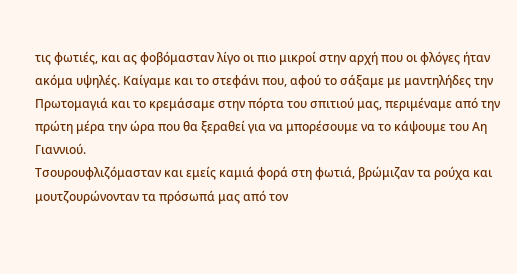τις φωτιές, και ας φοβόμασταν λίγο οι πιο μικροί στην αρχή που οι φλόγες ήταν ακόμα υψηλές. Καίγαμε και το στεφάνι που, αφού το σάξαμε με μαντηλήδες την Πρωτομαγιά και το κρεμάσαμε στην πόρτα του σπιτιού μας, περιμέναμε από την πρώτη μέρα την ώρα που θα ξεραθεί για να μπορέσουμε να το κάψουμε του Αη Γιαννιού.
Τσουρουφλιζόμασταν και εμείς καμιά φορά στη φωτιά, βρώμιζαν τα ρούχα και μουτζουρώνονταν τα πρόσωπά μας από τον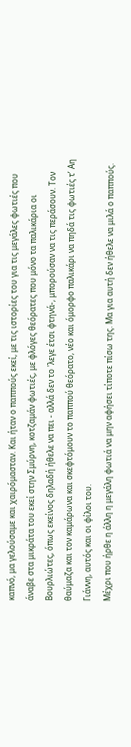καπνό, μα γελούσαμε και χαιρόμασταν. Και ήταν ο παππούς εκεί, με τις ιστορίες του για τις μεγάλες φωτιές που άναβε στα μικράτα του εκεί στην Σμύρνη, κοτζαμάν φωτιές, με φλόγες θεόρατες που μόνο τα παλικάρια οι Βουρλιώτες, όπως εκείνος δηλαδή ήθελε να πει - αλλά δεν το 'λεγε έτσι φτηνά-, μπορούσαν να τις περάσουν. Τον θαύμαζα και τον καμάρωνα και σκεφτόμουν το παππού θεόρατο, νέο και όμορφο παλικάρι να πηδά τις φωτιές τ’ Αη Γιάννη, αυτός και οι φίλοι του.
Μέχρι που ήρθε η άλλη η μεγάλη φωτιά να μην αφήσει τίποτε πίσω της. Μα για αυτή δεν ήθελε να μιλά ο παππούς.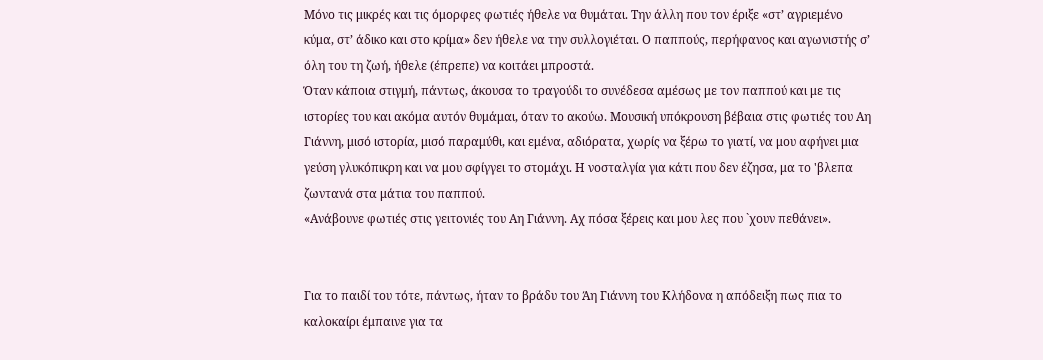Μόνο τις μικρές και τις όμορφες φωτιές ήθελε να θυμάται. Την άλλη που τον έριξε «στ’ αγριεμένο κύμα, στ’ άδικο και στο κρίμα» δεν ήθελε να την συλλογιέται. Ο παππούς, περήφανος και αγωνιστής σ’ όλη του τη ζωή, ήθελε (έπρεπε) να κοιτάει μπροστά.
Όταν κάποια στιγμή, πάντως, άκουσα το τραγούδι το συνέδεσα αμέσως με τον παππού και με τις ιστορίες του και ακόμα αυτόν θυμάμαι, όταν το ακούω. Μουσική υπόκρουση βέβαια στις φωτιές του Αη Γιάννη, μισό ιστορία, μισό παραμύθι, και εμένα, αδιόρατα, χωρίς να ξέρω το γιατί, να μου αφήνει μια γεύση γλυκόπικρη και να μου σφίγγει το στομάχι. Η νοσταλγία για κάτι που δεν έζησα, μα το 'βλεπα ζωντανά στα μάτια του παππού.
«Ανάβουνε φωτιές στις γειτονιές του Αη Γιάννη. Αχ πόσα ξέρεις και μου λες που `χουν πεθάνει».


Για το παιδί του τότε, πάντως, ήταν το βράδυ του Άη Γιάννη του Κλήδονα η απόδειξη πως πια το καλοκαίρι έμπαινε για τα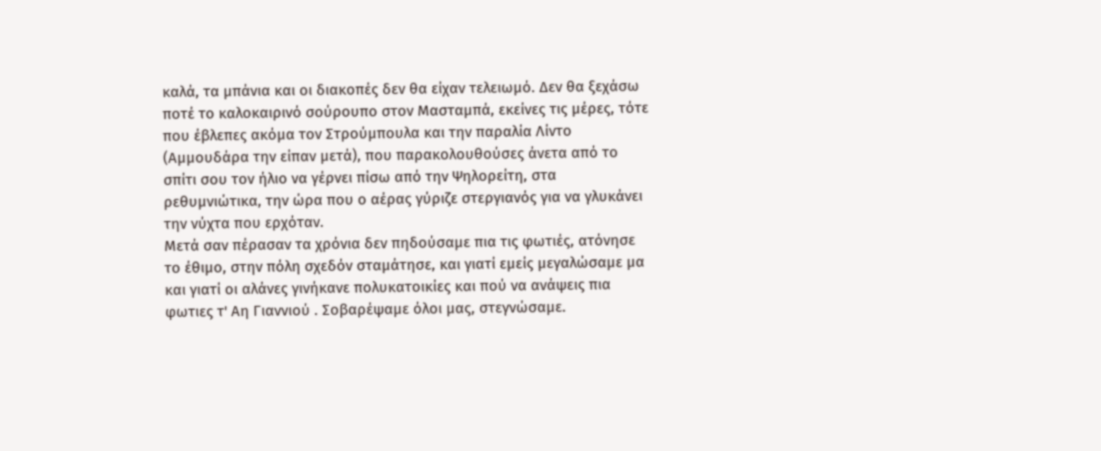καλά, τα μπάνια και οι διακοπές δεν θα είχαν τελειωμό. Δεν θα ξεχάσω ποτέ το καλοκαιρινό σούρουπο στον Μασταμπά, εκείνες τις μέρες, τότε που έβλεπες ακόμα τον Στρούμπουλα και την παραλία Λίντο (Αμμουδάρα την είπαν μετά), που παρακολουθούσες άνετα από το σπίτι σου τον ήλιο να γέρνει πίσω από την Ψηλορείτη, στα ρεθυμνιώτικα, την ώρα που ο αέρας γύριζε στεργιανός για να γλυκάνει την νύχτα που ερχόταν.
Μετά σαν πέρασαν τα χρόνια δεν πηδούσαμε πια τις φωτιές, ατόνησε το έθιμο, στην πόλη σχεδόν σταμάτησε, και γιατί εμείς μεγαλώσαμε μα και γιατί οι αλάνες γινήκανε πολυκατοικίες και πού να ανάψεις πια φωτιες τ' Αη Γιαννιού . Σοβαρέψαμε όλοι μας, στεγνώσαμε.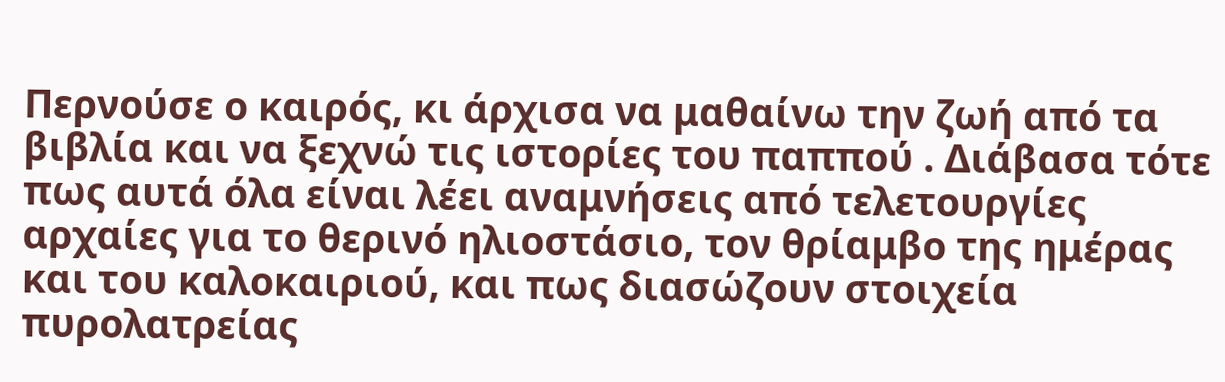Περνούσε ο καιρός, κι άρχισα να μαθαίνω την ζωή από τα βιβλία και να ξεχνώ τις ιστορίες του παππού . Διάβασα τότε πως αυτά όλα είναι λέει αναμνήσεις από τελετουργίες αρχαίες για το θερινό ηλιοστάσιο, τον θρίαμβο της ημέρας και του καλοκαιριού, και πως διασώζουν στοιχεία πυρολατρείας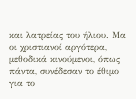και λατρείας του ήλιου. Μα οι χριστιανοί αργότερα, μεθοδικά κινούμενοι, όπως πάντα, συνέδεσαν το έθιμο για το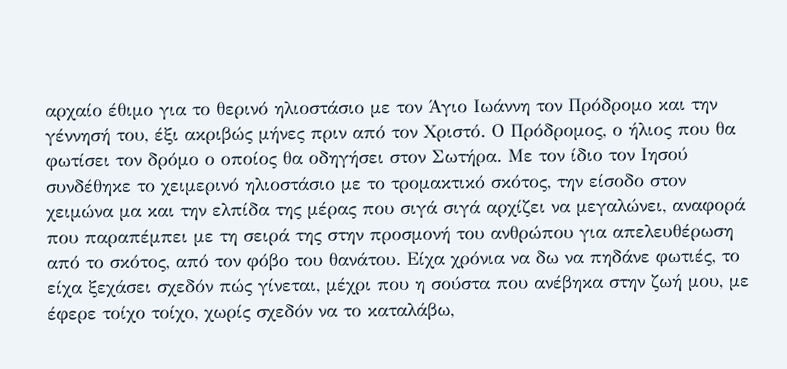αρχαίο έθιμο για το θερινό ηλιοστάσιο με τον Άγιο Ιωάννη τον Πρόδρομο και την γέννησή του, έξι ακριβώς μήνες πριν από τον Χριστό. Ο Πρόδρομος, ο ήλιος που θα φωτίσει τον δρόμο ο οποίος θα οδηγήσει στον Σωτήρα. Με τον ίδιο τον Ιησού συνδέθηκε το χειμερινό ηλιοστάσιο με το τρομακτικό σκότος, την είσοδο στον χειμώνα μα και την ελπίδα της μέρας που σιγά σιγά αρχίζει να μεγαλώνει, αναφορά που παραπέμπει με τη σειρά της στην προσμονή του ανθρώπου για απελευθέρωση από το σκότος, από τον φόβο του θανάτου. Είχα χρόνια να δω να πηδάνε φωτιές, το είχα ξεχάσει σχεδόν πώς γίνεται, μέχρι που η σούστα που ανέβηκα στην ζωή μου, με έφερε τοίχο τοίχο, χωρίς σχεδόν να το καταλάβω,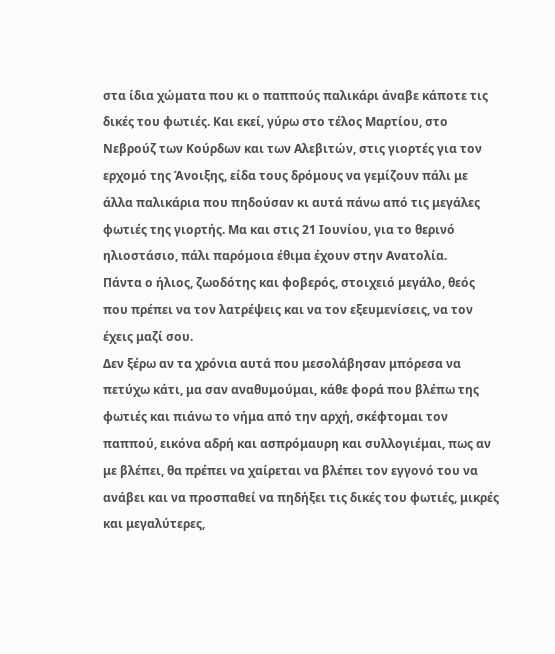στα ίδια χώματα που κι ο παππούς παλικάρι άναβε κάποτε τις δικές του φωτιές. Και εκεί, γύρω στο τέλος Μαρτίου, στο Νεβρούζ των Κούρδων και των Αλεβιτών, στις γιορτές για τον ερχομό της Άνοιξης, είδα τους δρόμους να γεμίζουν πάλι με άλλα παλικάρια που πηδούσαν κι αυτά πάνω από τις μεγάλες φωτιές της γιορτής. Μα και στις 21 Ιουνίου, για το θερινό ηλιοστάσιο, πάλι παρόμοια έθιμα έχουν στην Ανατολία.
Πάντα ο ήλιος, ζωοδότης και φοβερός, στοιχειό μεγάλο, θεός που πρέπει να τον λατρέψεις και να τον εξευμενίσεις, να τον έχεις μαζί σου.
Δεν ξέρω αν τα χρόνια αυτά που μεσολάβησαν μπόρεσα να πετύχω κάτι, μα σαν αναθυμούμαι, κάθε φορά που βλέπω της φωτιές και πιάνω το νήμα από την αρχή, σκέφτομαι τον παππού, εικόνα αδρή και ασπρόμαυρη και συλλογιέμαι, πως αν με βλέπει, θα πρέπει να χαίρεται να βλέπει τον εγγονό του να ανάβει και να προσπαθεί να πηδήξει τις δικές του φωτιές, μικρές και μεγαλύτερες,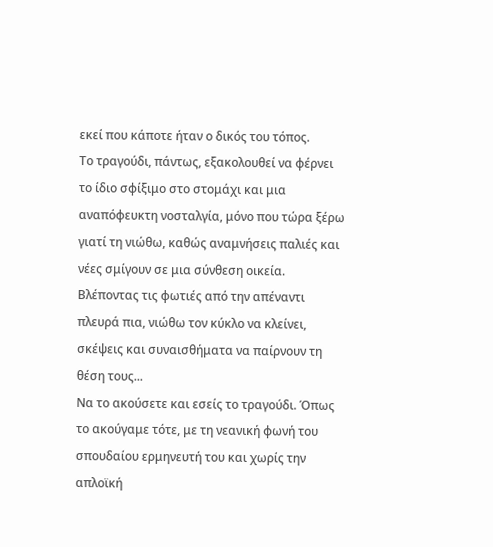εκεί που κάποτε ήταν ο δικός του τόπος.
Το τραγούδι, πάντως, εξακολουθεί να φέρνει το ίδιο σφίξιμο στο στομάχι και μια αναπόφευκτη νοσταλγία, μόνο που τώρα ξέρω γιατί τη νιώθω, καθώς αναμνήσεις παλιές και νέες σμίγουν σε μια σύνθεση οικεία. Βλέποντας τις φωτιές από την απέναντι πλευρά πια, νιώθω τον κύκλο να κλείνει, σκέψεις και συναισθήματα να παίρνουν τη θέση τους...
Να το ακούσετε και εσείς το τραγούδι. Όπως το ακούγαμε τότε, με τη νεανική φωνή του σπουδαίου ερμηνευτή του και χωρίς την απλοϊκή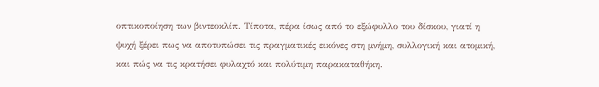οπτικοποίηση των βιντεοκλίπ. Τίποτα, πέρα ίσως από το εξώφυλλο του δίσκου, γιατί η ψυχή ξέρει πως να αποτυπώσει τις πραγματικές εικόνες στη μνήμη, συλλογική και ατομική, και πώς να τις κρατήσει φυλαχτό και πολύτιμη παρακαταθήκη.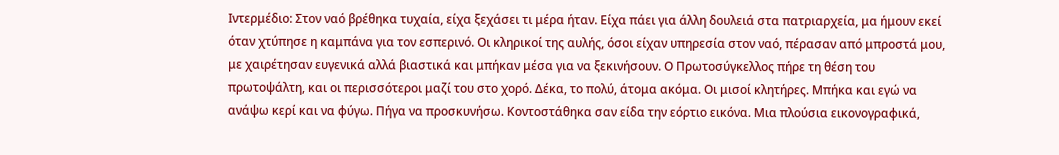Ιντερμέδιο: Στον ναό βρέθηκα τυχαία, είχα ξεχάσει τι μέρα ήταν. Είχα πάει για άλλη δουλειά στα πατριαρχεία, μα ήμουν εκεί όταν χτύπησε η καμπάνα για τον εσπερινό. Οι κληρικοί της αυλής, όσοι είχαν υπηρεσία στον ναό, πέρασαν από μπροστά μου, με χαιρέτησαν ευγενικά αλλά βιαστικά και μπήκαν μέσα για να ξεκινήσουν. Ο Πρωτοσύγκελλος πήρε τη θέση του πρωτοψάλτη, και οι περισσότεροι μαζί του στο χορό. Δέκα, το πολύ, άτομα ακόμα. Οι μισοί κλητήρες. Μπήκα και εγώ να ανάψω κερί και να φύγω. Πήγα να προσκυνήσω. Κοντοστάθηκα σαν είδα την εόρτιο εικόνα. Μια πλούσια εικονογραφικά,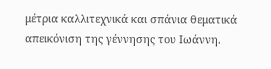μέτρια καλλιτεχνικά και σπάνια θεματικά απεικόνιση της γέννησης του Ιωάννη.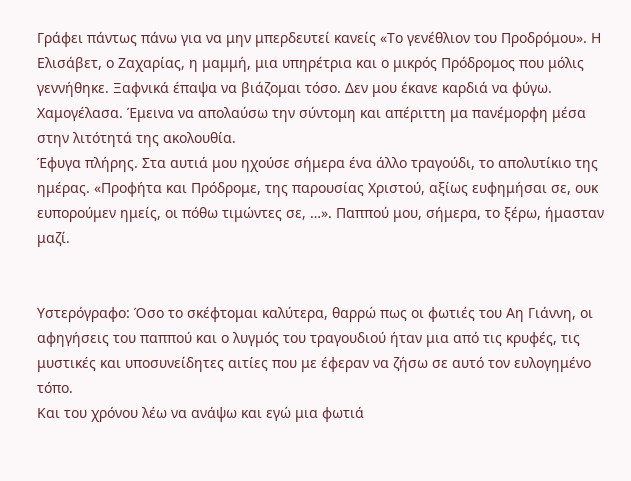Γράφει πάντως πάνω για να μην μπερδευτεί κανείς «Το γενέθλιον του Προδρόμου». Η Ελισάβετ, ο Ζαχαρίας, η μαμμή, μια υπηρέτρια και ο μικρός Πρόδρομος που μόλις γεννήθηκε. Ξαφνικά έπαψα να βιάζομαι τόσο. Δεν μου έκανε καρδιά να φύγω. Χαμογέλασα. Έμεινα να απολαύσω την σύντομη και απέριττη μα πανέμορφη μέσα στην λιτότητά της ακολουθία.
Έφυγα πλήρης. Στα αυτιά μου ηχούσε σήμερα ένα άλλο τραγούδι, το απολυτίκιο της ημέρας. «Προφήτα και Πρόδρομε, της παρουσίας Χριστού, αξίως ευφημήσαι σε, ουκ ευπορούμεν ημείς, οι πόθω τιμώντες σε, …». Παππού μου, σήμερα, το ξέρω, ήμασταν μαζί.


Υστερόγραφο: Όσο το σκέφτομαι καλύτερα, θαρρώ πως οι φωτιές του Αη Γιάννη, οι αφηγήσεις του παππού και ο λυγμός του τραγουδιού ήταν μια από τις κρυφές, τις μυστικές και υποσυνείδητες αιτίες που με έφεραν να ζήσω σε αυτό τον ευλογημένο τόπο.
Και του χρόνου λέω να ανάψω και εγώ μια φωτιά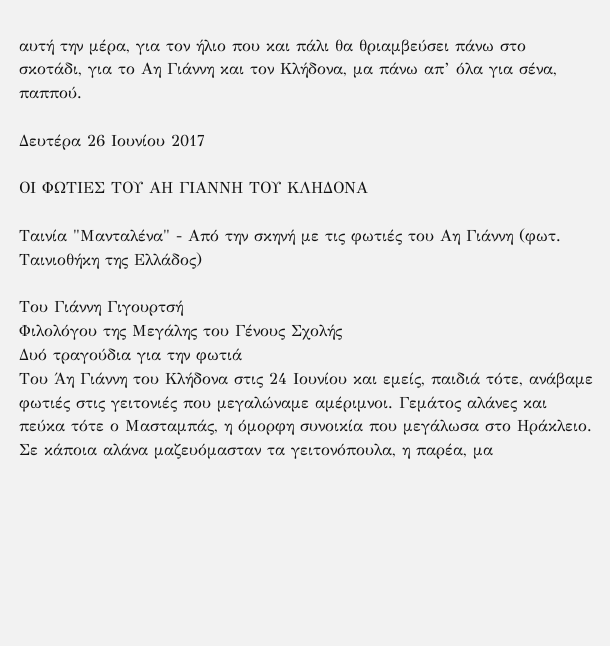αυτή την μέρα, για τον ήλιο που και πάλι θα θριαμβεύσει πάνω στο σκοτάδι, για το Αη Γιάννη και τον Κλήδονα, μα πάνω απ’ όλα για σένα, παππού.

Δευτέρα 26 Ιουνίου 2017

ΟΙ ΦΩΤΙΕΣ ΤΟΥ ΑΗ ΓΙΑΝΝΗ ΤΟΥ ΚΛΗΔΟΝΑ

Ταινία "Μανταλένα" - Από την σκηνή με τις φωτιές του Αη Γιάννη (φωτ. Ταινιοθήκη της Ελλάδος)

Του Γιάννη Γιγουρτσή
Φιλολόγου της Μεγάλης του Γένους Σχολής
Δυό τραγούδια για την φωτιά
Του Άη Γιάννη του Κλήδονα στις 24 Ιουνίου και εμείς, παιδιά τότε, ανάβαμε φωτιές στις γειτονιές που μεγαλώναμε αμέριμνοι. Γεμάτος αλάνες και πεύκα τότε ο Μασταμπάς, η όμορφη συνοικία που μεγάλωσα στο Ηράκλειο. Σε κάποια αλάνα μαζευόμασταν τα γειτονόπουλα, η παρέα, μα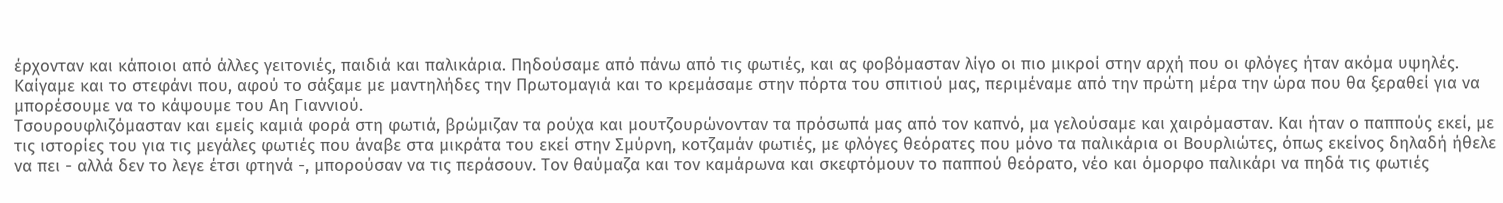έρχονταν και κάποιοι από άλλες γειτονιές, παιδιά και παλικάρια. Πηδούσαμε από πάνω από τις φωτιές, και ας φοβόμασταν λίγο οι πιο μικροί στην αρχή που οι φλόγες ήταν ακόμα υψηλές. Καίγαμε και το στεφάνι που, αφού το σάξαμε με μαντηλήδες την Πρωτομαγιά και το κρεμάσαμε στην πόρτα του σπιτιού μας, περιμέναμε από την πρώτη μέρα την ώρα που θα ξεραθεί για να μπορέσουμε να το κάψουμε του Αη Γιαννιού.
Τσουρουφλιζόμασταν και εμείς καμιά φορά στη φωτιά, βρώμιζαν τα ρούχα και μουτζουρώνονταν τα πρόσωπά μας από τον καπνό, μα γελούσαμε και χαιρόμασταν. Και ήταν ο παππούς εκεί, με τις ιστορίες του για τις μεγάλες φωτιές που άναβε στα μικράτα του εκεί στην Σμύρνη, κοτζαμάν φωτιές, με φλόγες θεόρατες που μόνο τα παλικάρια οι Βουρλιώτες, όπως εκείνος δηλαδή ήθελε να πει - αλλά δεν το λεγε έτσι φτηνά -, μπορούσαν να τις περάσουν. Τον θαύμαζα και τον καμάρωνα και σκεφτόμουν το παππού θεόρατο, νέο και όμορφο παλικάρι να πηδά τις φωτιές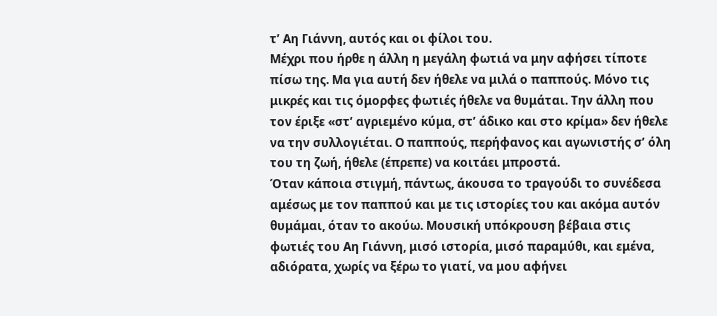τ’ Αη Γιάννη, αυτός και οι φίλοι του.
Μέχρι που ήρθε η άλλη η μεγάλη φωτιά να μην αφήσει τίποτε πίσω της. Μα για αυτή δεν ήθελε να μιλά ο παππούς. Μόνο τις μικρές και τις όμορφες φωτιές ήθελε να θυμάται. Την άλλη που τον έριξε «στ’ αγριεμένο κύμα, στ’ άδικο και στο κρίμα» δεν ήθελε να την συλλογιέται. Ο παππούς, περήφανος και αγωνιστής σ’ όλη του τη ζωή, ήθελε (έπρεπε) να κοιτάει μπροστά.
Όταν κάποια στιγμή, πάντως, άκουσα το τραγούδι το συνέδεσα αμέσως με τον παππού και με τις ιστορίες του και ακόμα αυτόν θυμάμαι, όταν το ακούω. Μουσική υπόκρουση βέβαια στις φωτιές του Αη Γιάννη, μισό ιστορία, μισό παραμύθι, και εμένα, αδιόρατα, χωρίς να ξέρω το γιατί, να μου αφήνει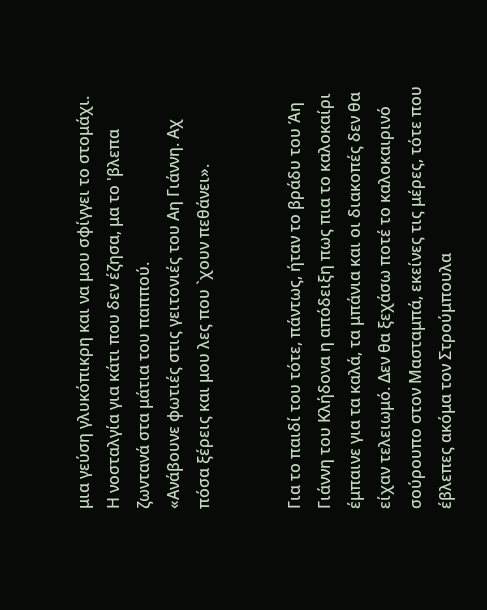μια γεύση γλυκόπικρη και να μου σφίγγει το στομάχι. Η νοσταλγία για κάτι που δεν έζησα, μα το 'βλεπα ζωντανά στα μάτια του παππού.
«Ανάβουνε φωτιές στις γειτονιές του Αη Γιάννη. Αχ πόσα ξέρεις και μου λες που `χουν πεθάνει».


Για το παιδί του τότε, πάντως, ήταν το βράδυ του Άη Γιάννη του Κλήδονα η απόδειξη πως πια το καλοκαίρι έμπαινε για τα καλά, τα μπάνια και οι διακοπές δεν θα είχαν τελειωμό. Δεν θα ξεχάσω ποτέ το καλοκαιρινό σούρουπο στον Μασταμπά, εκείνες τις μέρες, τότε που έβλεπες ακόμα τον Στρούμπουλα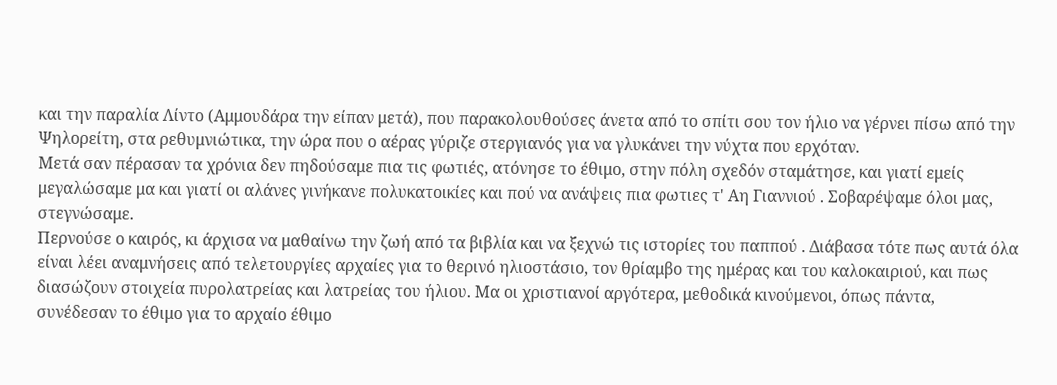και την παραλία Λίντο (Αμμουδάρα την είπαν μετά), που παρακολουθούσες άνετα από το σπίτι σου τον ήλιο να γέρνει πίσω από την Ψηλορείτη, στα ρεθυμνιώτικα, την ώρα που ο αέρας γύριζε στεργιανός για να γλυκάνει την νύχτα που ερχόταν.
Μετά σαν πέρασαν τα χρόνια δεν πηδούσαμε πια τις φωτιές, ατόνησε το έθιμο, στην πόλη σχεδόν σταμάτησε, και γιατί εμείς μεγαλώσαμε μα και γιατί οι αλάνες γινήκανε πολυκατοικίες και πού να ανάψεις πια φωτιες τ' Αη Γιαννιού . Σοβαρέψαμε όλοι μας, στεγνώσαμε.
Περνούσε ο καιρός, κι άρχισα να μαθαίνω την ζωή από τα βιβλία και να ξεχνώ τις ιστορίες του παππού . Διάβασα τότε πως αυτά όλα είναι λέει αναμνήσεις από τελετουργίες αρχαίες για το θερινό ηλιοστάσιο, τον θρίαμβο της ημέρας και του καλοκαιριού, και πως διασώζουν στοιχεία πυρολατρείας και λατρείας του ήλιου. Μα οι χριστιανοί αργότερα, μεθοδικά κινούμενοι, όπως πάντα, συνέδεσαν το έθιμο για το αρχαίο έθιμο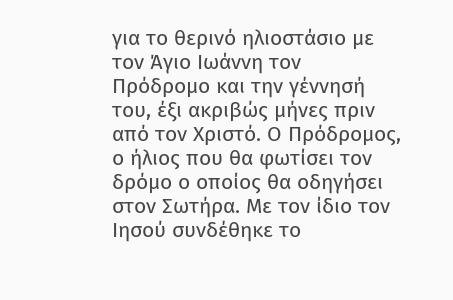για το θερινό ηλιοστάσιο με τον Άγιο Ιωάννη τον Πρόδρομο και την γέννησή του, έξι ακριβώς μήνες πριν από τον Χριστό. Ο Πρόδρομος, ο ήλιος που θα φωτίσει τον δρόμο ο οποίος θα οδηγήσει στον Σωτήρα. Με τον ίδιο τον Ιησού συνδέθηκε το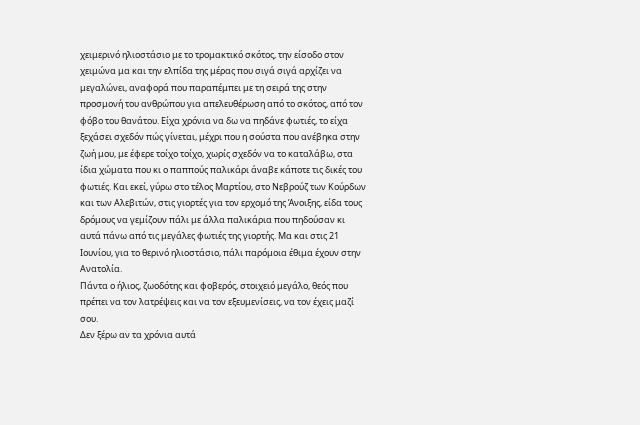χειμερινό ηλιοστάσιο με το τρομακτικό σκότος, την είσοδο στον χειμώνα μα και την ελπίδα της μέρας που σιγά σιγά αρχίζει να μεγαλώνει, αναφορά που παραπέμπει με τη σειρά της στην προσμονή του ανθρώπου για απελευθέρωση από το σκότος, από τον φόβο του θανάτου. Είχα χρόνια να δω να πηδάνε φωτιές, το είχα ξεχάσει σχεδόν πώς γίνεται, μέχρι που η σούστα που ανέβηκα στην ζωή μου, με έφερε τοίχο τοίχο, χωρίς σχεδόν να το καταλάβω, στα ίδια χώματα που κι ο παππούς παλικάρι άναβε κάποτε τις δικές του φωτιές. Και εκεί, γύρω στο τέλος Μαρτίου, στο Νεβρούζ των Κούρδων και των Αλεβιτών, στις γιορτές για τον ερχομό της Άνοιξης, είδα τους δρόμους να γεμίζουν πάλι με άλλα παλικάρια που πηδούσαν κι αυτά πάνω από τις μεγάλες φωτιές της γιορτής. Μα και στις 21 Ιουνίου, για το θερινό ηλιοστάσιο, πάλι παρόμοια έθιμα έχουν στην Ανατολία.
Πάντα ο ήλιος, ζωοδότης και φοβερός, στοιχειό μεγάλο, θεός που πρέπει να τον λατρέψεις και να τον εξευμενίσεις, να τον έχεις μαζί σου.
Δεν ξέρω αν τα χρόνια αυτά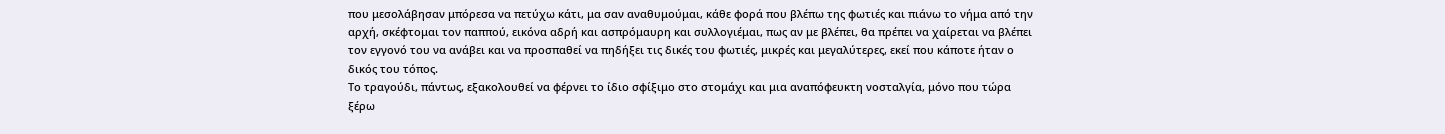που μεσολάβησαν μπόρεσα να πετύχω κάτι, μα σαν αναθυμούμαι, κάθε φορά που βλέπω της φωτιές και πιάνω το νήμα από την αρχή, σκέφτομαι τον παππού, εικόνα αδρή και ασπρόμαυρη και συλλογιέμαι, πως αν με βλέπει, θα πρέπει να χαίρεται να βλέπει τον εγγονό του να ανάβει και να προσπαθεί να πηδήξει τις δικές του φωτιές, μικρές και μεγαλύτερες, εκεί που κάποτε ήταν ο δικός του τόπος.
Το τραγούδι, πάντως, εξακολουθεί να φέρνει το ίδιο σφίξιμο στο στομάχι και μια αναπόφευκτη νοσταλγία, μόνο που τώρα ξέρω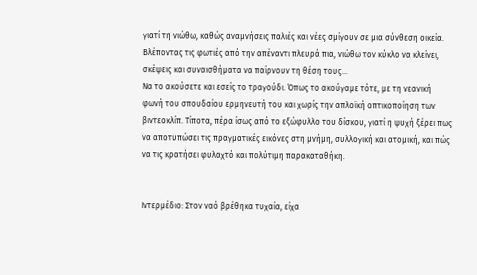γιατί τη νιώθω, καθώς αναμνήσεις παλιές και νέες σμίγουν σε μια σύνθεση οικεία. Βλέποντας τις φωτιές από την απέναντι πλευρά πια, νιώθω τον κύκλο να κλείνει, σκέψεις και συναισθήματα να παίρνουν τη θέση τους...
Να το ακούσετε και εσείς το τραγούδι. Όπως το ακούγαμε τότε, με τη νεανική φωνή του σπουδαίου ερμηνευτή του και χωρίς την απλοϊκή οπτικοποίηση των βιντεοκλίπ. Τίποτα, πέρα ίσως από το εξώφυλλο του δίσκου, γιατί η ψυχή ξέρει πως να αποτυπώσει τις πραγματικές εικόνες στη μνήμη, συλλογική και ατομική, και πώς να τις κρατήσει φυλαχτό και πολύτιμη παρακαταθήκη.


Ιντερμέδιο: Στον ναό βρέθηκα τυχαία, είχα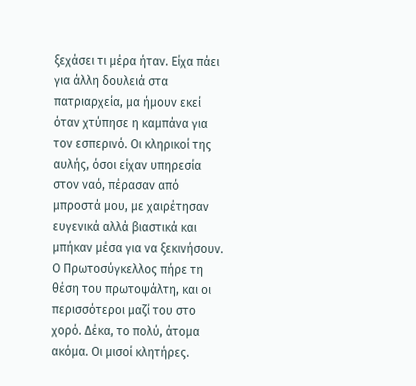ξεχάσει τι μέρα ήταν. Είχα πάει για άλλη δουλειά στα πατριαρχεία, μα ήμουν εκεί όταν χτύπησε η καμπάνα για τον εσπερινό. Οι κληρικοί της αυλής, όσοι είχαν υπηρεσία στον ναό, πέρασαν από μπροστά μου, με χαιρέτησαν ευγενικά αλλά βιαστικά και μπήκαν μέσα για να ξεκινήσουν. Ο Πρωτοσύγκελλος πήρε τη θέση του πρωτοψάλτη, και οι περισσότεροι μαζί του στο χορό. Δέκα, το πολύ, άτομα ακόμα. Οι μισοί κλητήρες.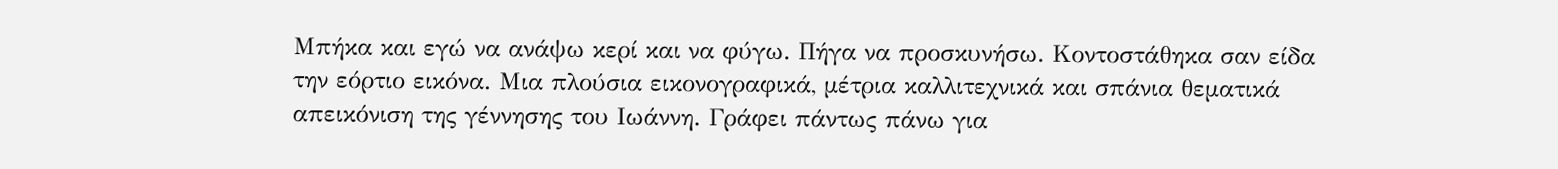Μπήκα και εγώ να ανάψω κερί και να φύγω. Πήγα να προσκυνήσω. Κοντοστάθηκα σαν είδα την εόρτιο εικόνα. Μια πλούσια εικονογραφικά, μέτρια καλλιτεχνικά και σπάνια θεματικά απεικόνιση της γέννησης του Ιωάννη. Γράφει πάντως πάνω για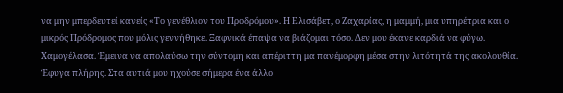να μην μπερδευτεί κανείς «Το γενέθλιον του Προδρόμου». Η Ελισάβετ, ο Ζαχαρίας, η μαμμή, μια υπηρέτρια και ο μικρός Πρόδρομος που μόλις γεννήθηκε. Ξαφνικά έπαψα να βιάζομαι τόσο. Δεν μου έκανε καρδιά να φύγω. Χαμογέλασα. Έμεινα να απολαύσω την σύντομη και απέριττη μα πανέμορφη μέσα στην λιτότητά της ακολουθία.
Έφυγα πλήρης. Στα αυτιά μου ηχούσε σήμερα ένα άλλο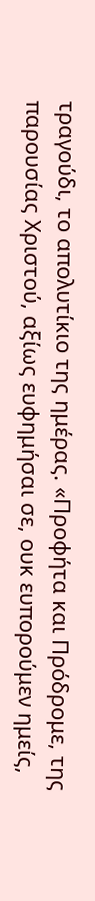τραγούδι, το απολυτίκιο της ημέρας. «Προφήτα και Πρόδρομε, της παρουσίας Χριστού, αξίως ευφημήσαι σε, ουκ ευπορούμεν ημείς,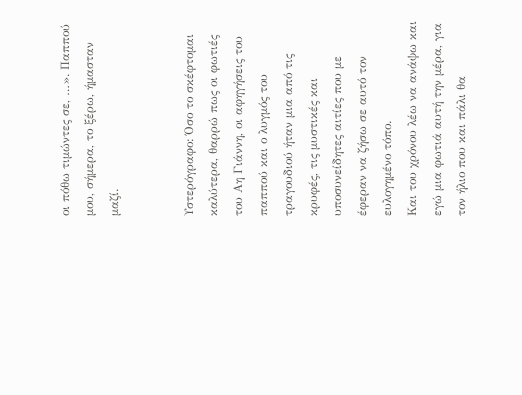οι πόθω τιμώντες σε, …». Παππού μου, σήμερα, το ξέρω, ήμασταν μαζί.


Υστερόγραφο: Όσο το σκέφτομαι καλύτερα, θαρρώ πως οι φωτιές του Αη Γιάννη, οι αφηγήσεις του παππού και ο λυγμός του τραγουδιού ήταν μια από τις κρυφές, τις μυστικές και υποσυνείδητες αιτίες που με έφεραν να ζήσω σε αυτό τον ευλογημένο τόπο.
Και του χρόνου λέω να ανάψω και εγώ μια φωτιά αυτή την μέρα, για τον ήλιο που και πάλι θα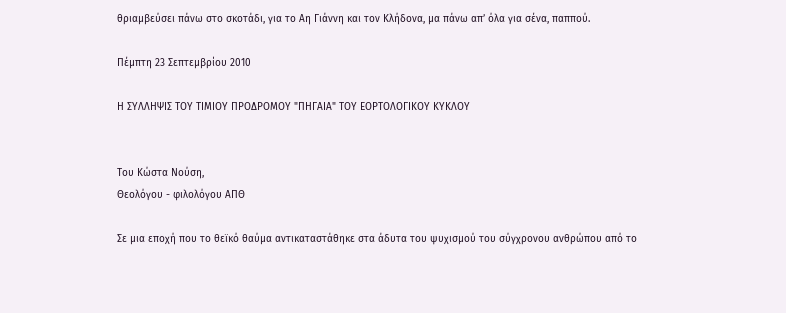θριαμβεύσει πάνω στο σκοτάδι, για το Αη Γιάννη και τον Κλήδονα, μα πάνω απ’ όλα για σένα, παππού.

Πέμπτη 23 Σεπτεμβρίου 2010

Η ΣΥΛΛΗΨΙΣ ΤΟΥ ΤΙΜΙΟΥ ΠΡΟΔΡΟΜΟΥ "ΠΗΓΑΙΑ" ΤΟΥ ΕΟΡΤΟΛΟΓΙΚΟΥ ΚΥΚΛΟΥ


Tου Κώστα Νούση,
Θεολόγου - φιλολόγου ΑΠΘ

Σε μια εποχή που το θεϊκό θαύμα αντικαταστάθηκε στα άδυτα του ψυχισμού του σύγχρονου ανθρώπου από το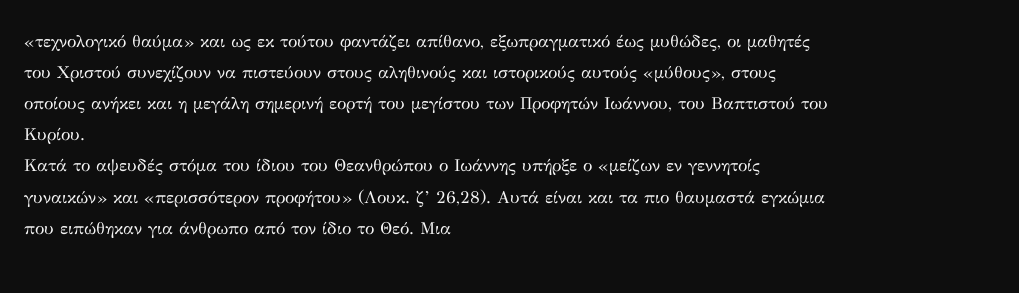«τεχνολογικό θαύμα» και ως εκ τούτου φαντάζει απίθανο, εξωπραγματικό έως μυθώδες, οι μαθητές του Χριστού συνεχίζουν να πιστεύουν στους αληθινούς και ιστορικούς αυτούς «μύθους», στους οποίους ανήκει και η μεγάλη σημερινή εορτή του μεγίστου των Προφητών Ιωάννου, του Βαπτιστού του Κυρίου.
Κατά το αψευδές στόμα του ίδιου του Θεανθρώπου ο Ιωάννης υπήρξε ο «μείζων εν γεννητοίς γυναικών» και «περισσότερον προφήτου» (Λουκ. ζ’ 26,28). Αυτά είναι και τα πιο θαυμαστά εγκώμια που ειπώθηκαν για άνθρωπο από τον ίδιο το Θεό. Μια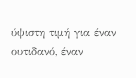ύψιστη τιμή για έναν ουτιδανό, έναν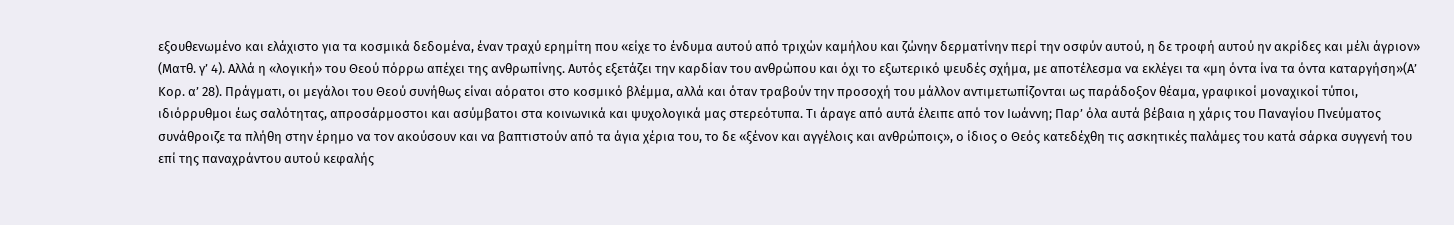εξουθενωμένο και ελάχιστο για τα κοσμικά δεδομένα, έναν τραχύ ερημίτη που «είχε το ένδυμα αυτού από τριχών καμήλου και ζώνην δερματίνην περί την οσφύν αυτού, η δε τροφή αυτού ην ακρίδες και μέλι άγριον» (Ματθ. γ’ 4). Αλλά η «λογική» του Θεού πόρρω απέχει της ανθρωπίνης. Αυτός εξετάζει την καρδίαν του ανθρώπου και όχι το εξωτερικό ψευδές σχήμα, με αποτέλεσμα να εκλέγει τα «μη όντα ίνα τα όντα καταργήση»(Α’ Κορ. α’ 28). Πράγματι, οι μεγάλοι του Θεού συνήθως είναι αόρατοι στο κοσμικό βλέμμα, αλλά και όταν τραβούν την προσοχή του μάλλον αντιμετωπίζονται ως παράδοξον θέαμα, γραφικοί μοναχικοί τύποι, ιδιόρρυθμοι έως σαλότητας, απροσάρμοστοι και ασύμβατοι στα κοινωνικά και ψυχολογικά μας στερεότυπα. Τι άραγε από αυτά έλειπε από τον Ιωάννη; Παρ’ όλα αυτά βέβαια η χάρις του Παναγίου Πνεύματος συνάθροιζε τα πλήθη στην έρημο να τον ακούσουν και να βαπτιστούν από τα άγια χέρια του, το δε «ξένον και αγγέλοις και ανθρώποις», ο ίδιος ο Θεός κατεδέχθη τις ασκητικές παλάμες του κατά σάρκα συγγενή του επί της παναχράντου αυτού κεφαλής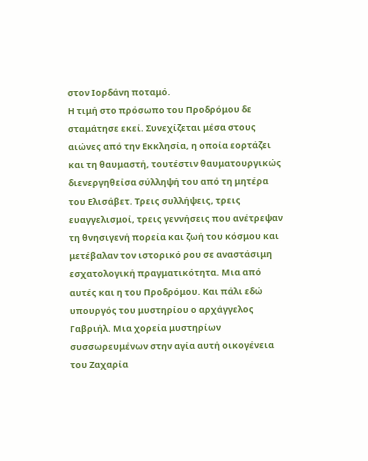στον Ιορδάνη ποταμό.
Η τιμή στο πρόσωπο του Προδρόμου δε σταμάτησε εκεί. Συνεχίζεται μέσα στους αιώνες από την Εκκλησία, η οποία εορτάζει και τη θαυμαστή, τουτέστιν θαυματουργικώς διενεργηθείσα σύλληψή του από τη μητέρα του Ελισάβετ. Τρεις συλλήψεις, τρεις ευαγγελισμοί, τρεις γεννήσεις που ανέτρεψαν τη θνησιγενή πορεία και ζωή του κόσμου και μετέβαλαν τον ιστορικό ρου σε αναστάσιμη εσχατολογική πραγματικότητα. Μια από αυτές και η του Προδρόμου. Και πάλι εδώ υπουργός του μυστηρίου ο αρχάγγελος Γαβριήλ. Μια χορεία μυστηρίων συσσωρευμένων στην αγία αυτή οικογένεια του Ζαχαρία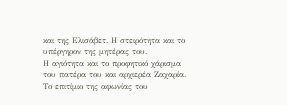και της Ελισάβετ. Η στειρότητα και το υπέργηρον της μητέρας του.
Η αγιότητα και το προφητικό χάρισμα του πατέρα του και αρχιερέα Ζαχαρία. Το επιτίμιο της αφωνίας του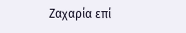Ζαχαρία επί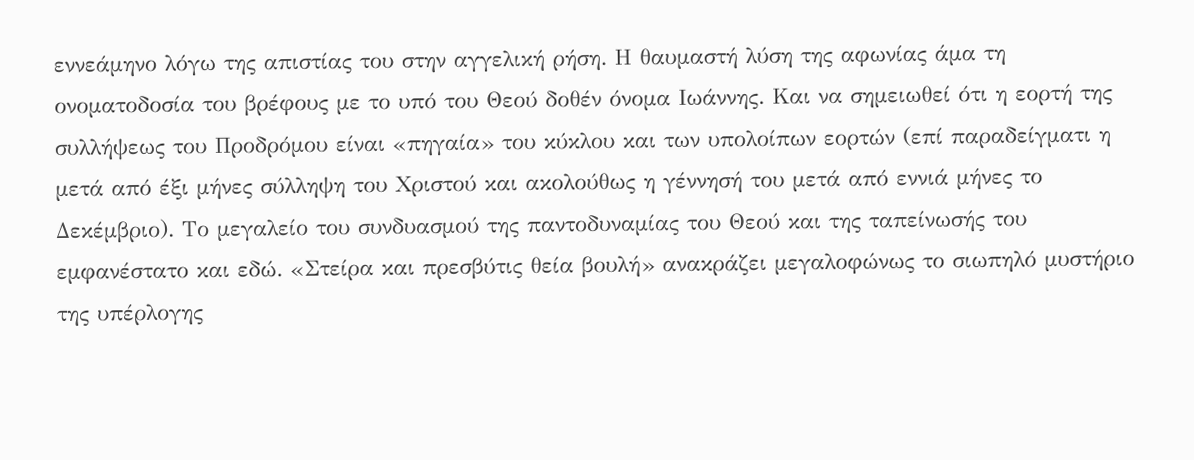εννεάμηνο λόγω της απιστίας του στην αγγελική ρήση. Η θαυμαστή λύση της αφωνίας άμα τη ονοματοδοσία του βρέφους με το υπό του Θεού δοθέν όνομα Ιωάννης. Και να σημειωθεί ότι η εορτή της συλλήψεως του Προδρόμου είναι «πηγαία» του κύκλου και των υπολοίπων εορτών (επί παραδείγματι η μετά από έξι μήνες σύλληψη του Χριστού και ακολούθως η γέννησή του μετά από εννιά μήνες το Δεκέμβριο). Το μεγαλείο του συνδυασμού της παντοδυναμίας του Θεού και της ταπείνωσής του εμφανέστατο και εδώ. «Στείρα και πρεσβύτις θεία βουλή» ανακράζει μεγαλοφώνως το σιωπηλό μυστήριο της υπέρλογης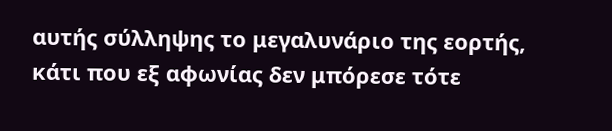αυτής σύλληψης το μεγαλυνάριο της εορτής, κάτι που εξ αφωνίας δεν μπόρεσε τότε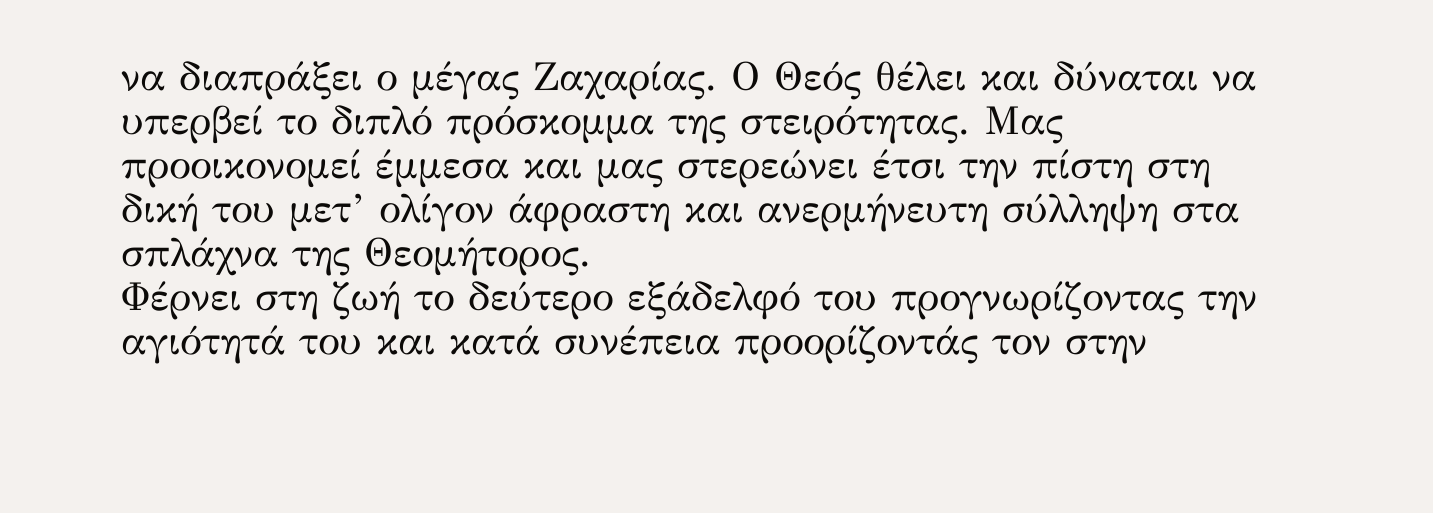να διαπράξει ο μέγας Ζαχαρίας. Ο Θεός θέλει και δύναται να υπερβεί το διπλό πρόσκομμα της στειρότητας. Μας προοικονομεί έμμεσα και μας στερεώνει έτσι την πίστη στη δική του μετ’ ολίγον άφραστη και ανερμήνευτη σύλληψη στα σπλάχνα της Θεομήτορος.
Φέρνει στη ζωή το δεύτερο εξάδελφό του προγνωρίζοντας την αγιότητά του και κατά συνέπεια προορίζοντάς τον στην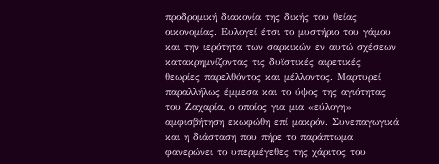προδρομική διακονία της δικής του θείας οικονομίας. Ευλογεί έτσι το μυστήριο του γάμου και την ιερότητα των σαρκικών εν αυτώ σχέσεων κατακρημνίζοντας τις δυϊστικές αιρετικές θεωρίες παρελθόντος και μέλλοντος. Μαρτυρεί παραλλήλως έμμεσα και το ύψος της αγιότητας του Ζαχαρία, ο οποίος για μια «εύλογη» αμφισβήτηση εκωφώθη επί μακρόν. Συνεπαγωγικά και η διάσταση που πήρε το παράπτωμα φανερώνει το υπερμέγεθες της χάριτος του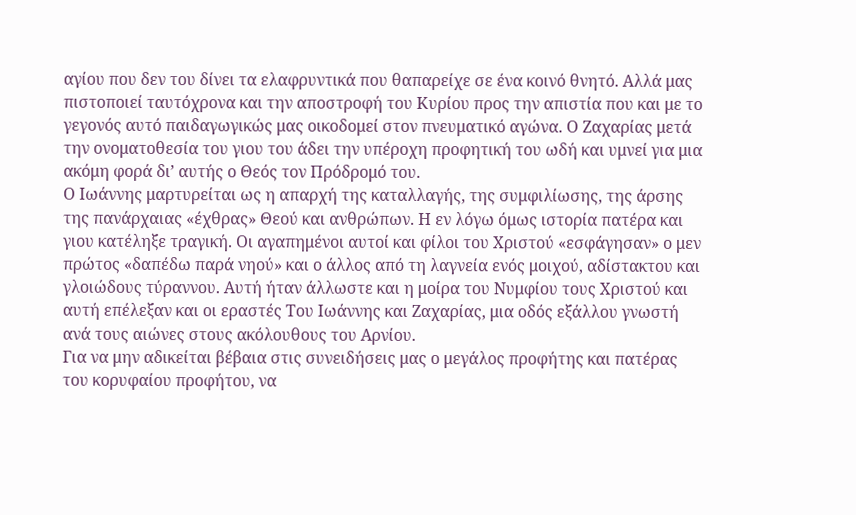αγίου που δεν του δίνει τα ελαφρυντικά που θαπαρείχε σε ένα κοινό θνητό. Αλλά μας πιστοποιεί ταυτόχρονα και την αποστροφή του Κυρίου προς την απιστία που και με το γεγονός αυτό παιδαγωγικώς μας οικοδομεί στον πνευματικό αγώνα. Ο Ζαχαρίας μετά την ονοματοθεσία του γιου του άδει την υπέροχη προφητική του ωδή και υμνεί για μια ακόμη φορά δι’ αυτής ο Θεός τον Πρόδρομό του.
Ο Ιωάννης μαρτυρείται ως η απαρχή της καταλλαγής, της συμφιλίωσης, της άρσης της πανάρχαιας «έχθρας» Θεού και ανθρώπων. Η εν λόγω όμως ιστορία πατέρα και γιου κατέληξε τραγική. Οι αγαπημένοι αυτοί και φίλοι του Χριστού «εσφάγησαν» ο μεν πρώτος «δαπέδω παρά νηού» και ο άλλος από τη λαγνεία ενός μοιχού, αδίστακτου και γλοιώδους τύραννου. Αυτή ήταν άλλωστε και η μοίρα του Νυμφίου τους Χριστού και αυτή επέλεξαν και οι εραστές Του Ιωάννης και Ζαχαρίας, μια οδός εξάλλου γνωστή ανά τους αιώνες στους ακόλουθους του Αρνίου.
Για να μην αδικείται βέβαια στις συνειδήσεις μας ο μεγάλος προφήτης και πατέρας του κορυφαίου προφήτου, να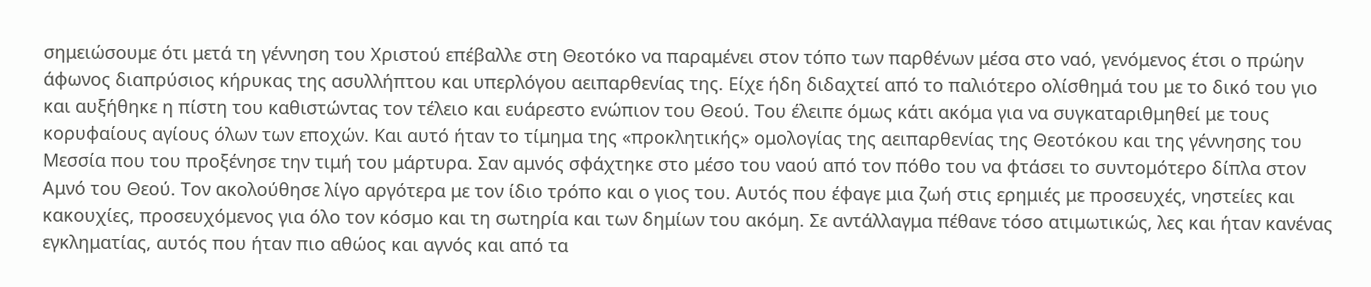σημειώσουμε ότι μετά τη γέννηση του Χριστού επέβαλλε στη Θεοτόκο να παραμένει στον τόπο των παρθένων μέσα στο ναό, γενόμενος έτσι ο πρώην άφωνος διαπρύσιος κήρυκας της ασυλλήπτου και υπερλόγου αειπαρθενίας της. Είχε ήδη διδαχτεί από το παλιότερο ολίσθημά του με το δικό του γιο και αυξήθηκε η πίστη του καθιστώντας τον τέλειο και ευάρεστο ενώπιον του Θεού. Του έλειπε όμως κάτι ακόμα για να συγκαταριθμηθεί με τους κορυφαίους αγίους όλων των εποχών. Και αυτό ήταν το τίμημα της «προκλητικής» ομολογίας της αειπαρθενίας της Θεοτόκου και της γέννησης του Μεσσία που του προξένησε την τιμή του μάρτυρα. Σαν αμνός σφάχτηκε στο μέσο του ναού από τον πόθο του να φτάσει το συντομότερο δίπλα στον Αμνό του Θεού. Τον ακολούθησε λίγο αργότερα με τον ίδιο τρόπο και ο γιος του. Αυτός που έφαγε μια ζωή στις ερημιές με προσευχές, νηστείες και κακουχίες, προσευχόμενος για όλο τον κόσμο και τη σωτηρία και των δημίων του ακόμη. Σε αντάλλαγμα πέθανε τόσο ατιμωτικώς, λες και ήταν κανένας εγκληματίας, αυτός που ήταν πιο αθώος και αγνός και από τα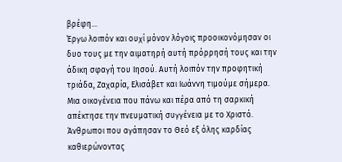βρέφη…
Έργω λοιπόν και ουχί μόνον λόγοις προοικονόμησαν οι δυο τους με την αιματηρή αυτή πρόρρησή τους και την άδικη σφαγή του Ιησού. Αυτή λοιπόν την προφητική τριάδα, Ζαχαρία, Ελισάβετ και Ιωάννη τιμούμε σήμερα. Μια οικογένεια που πάνω και πέρα από τη σαρκική απέκτησε την πνευματική συγγένεια με το Χριστό. Άνθρωποι που αγάπησαν το Θεό εξ όλης καρδίας καθιερώνοντας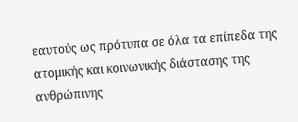εαυτούς ως πρότυπα σε όλα τα επίπεδα της ατομικής και κοινωνικής διάστασης της ανθρώπινης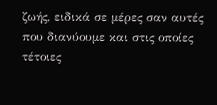ζωής, ειδικά σε μέρες σαν αυτές που διανύουμε και στις οποίες τέτοιες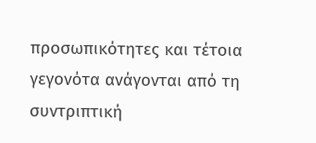προσωπικότητες και τέτοια γεγονότα ανάγονται από τη συντριπτική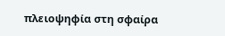πλειοψηφία στη σφαίρα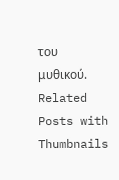του μυθικού.
Related Posts with Thumbnails